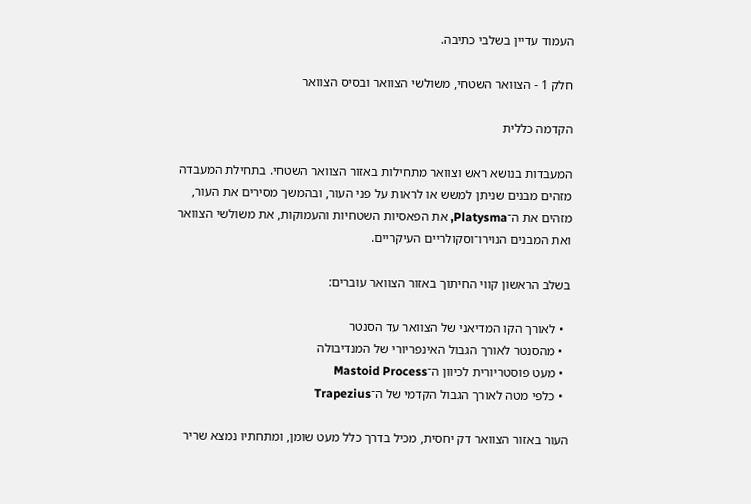העמוד עדיין בשלבי כתיבה.

חלק 1 - הצוואר השטחי, משולשי הצוואר ובסיס הצוואר

הקדמה כללית

המעבדות בנושא ראש וצוואר מתחילות באזור הצוואר השטחי. בתחילת המעבדה מזהים מבנים שניתן למשש או לראות על פני העור, ובהמשך מסירים את העור, מזהים את ה־Platysma, את הפאסיות השטחיות והעמוקות, את משולשי הצוואר ואת המבנים הנוירו־וסקולריים העיקריים.

בשלב הראשון קווי החיתוך באזור הצוואר עוברים:

  • לאורך הקו המדיאני של הצוואר עד הסנטר
  • מהסנטר לאורך הגבול האינפריורי של המנדיבולה
  • מעט פוסטריורית לכיוון ה־Mastoid Process
  • כלפי מטה לאורך הגבול הקדמי של ה־Trapezius

העור באזור הצוואר דק יחסית, מכיל בדרך כלל מעט שומן, ומתחתיו נמצא שריר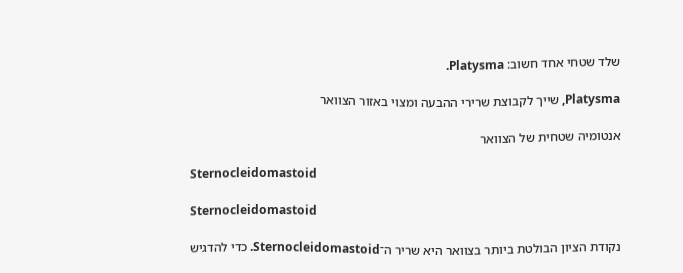שלד שטחי אחד חשוב: Platysma.

Platysma, שייך לקבוצת שרירי ההבעה ומצוי באזור הצוואר

אנטומיה שטחית של הצוואר

Sternocleidomastoid

Sternocleidomastoid

נקודת הציון הבולטת ביותר בצוואר היא שריר ה־Sternocleidomastoid. כדי להדגיש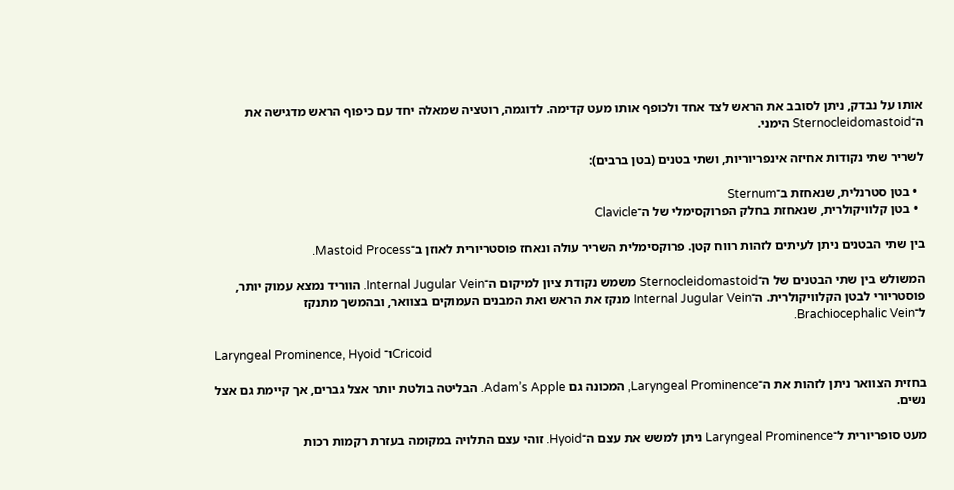אותו על נבדק, ניתן לסובב את הראש לצד אחד ולכופף אותו מעט קדימה. לדוגמה, רוטציה שמאלה יחד עם כיפוף הראש מדגישה את ה־Sternocleidomastoid הימני.

לשריר שתי נקודות אחיזה אינפריוריות, ושתי בטנים (בטן ברבים):

  • בטן סטרנלית, שנאחזת ב־Sternum
  • בטן קלוויקולרית, שנאחזת בחלק הפרוקסימלי של ה־Clavicle

בין שתי הבטנים ניתן לעיתים לזהות רווח קטן. פרוקסימלית השריר עולה ונאחז פוסטריורית לאוזן ב־Mastoid Process.

המשולש בין שתי הבטנים של ה־Sternocleidomastoid משמש נקודת ציון למיקום ה־Internal Jugular Vein. הווריד נמצא עמוק יותר, פוסטריורי לבטן הקלוויקולרית. ה־Internal Jugular Vein מנקז את הראש ואת המבנים העמוקים בצוואר, ובהמשך מתנקז ל־Brachiocephalic Vein.

Laryngeal Prominence, Hyoid ו־Cricoid

בחזית הצוואר ניתן לזהות את ה־Laryngeal Prominence, המכונה גם Adam’s Apple. הבליטה בולטת יותר אצל גברים, אך קיימת גם אצל נשים.

מעט סופריורית ל־Laryngeal Prominence ניתן למשש את עצם ה־Hyoid. זוהי עצם התלויה במקומה בעזרת רקמות רכות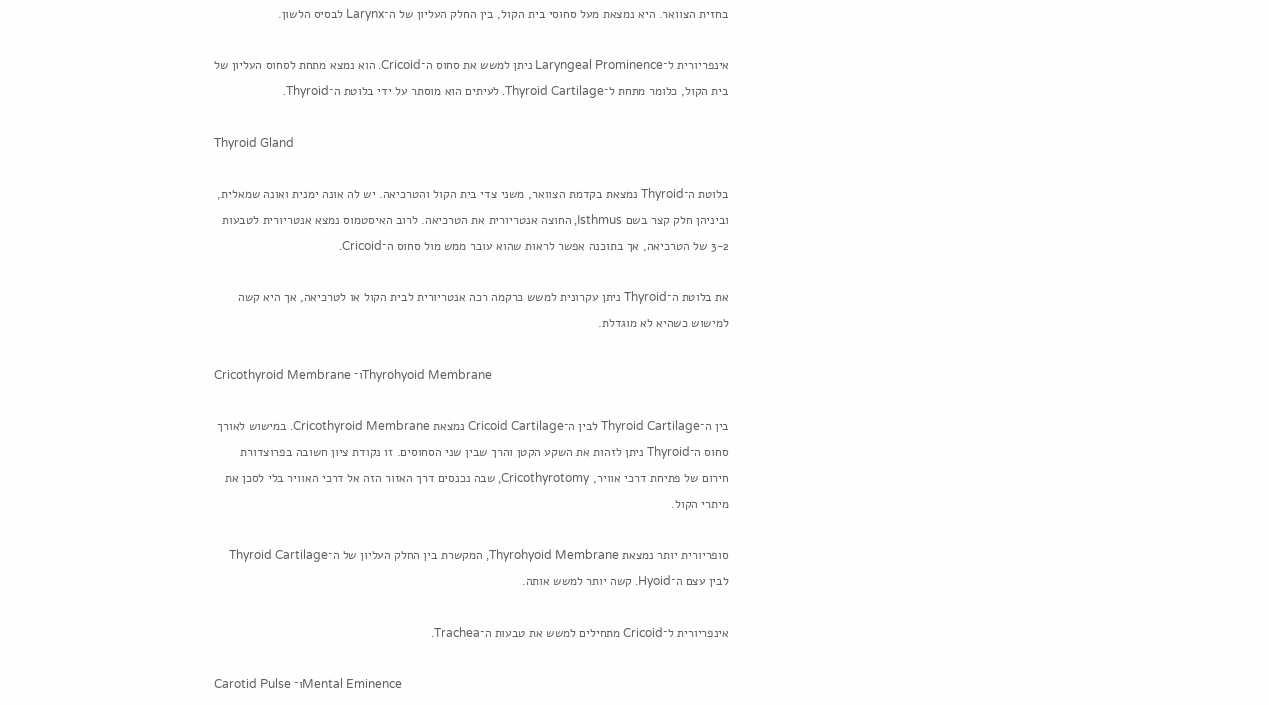בחזית הצוואר. היא נמצאת מעל סחוסי בית הקול, בין החלק העליון של ה־Larynx לבסיס הלשון.

אינפריורית ל־Laryngeal Prominence ניתן למשש את סחוס ה־Cricoid. הוא נמצא מתחת לסחוס העליון של בית הקול, כלומר מתחת ל־Thyroid Cartilage. לעיתים הוא מוסתר על ידי בלוטת ה־Thyroid.

Thyroid Gland

בלוטת ה־Thyroid נמצאת בקדמת הצוואר, משני צדי בית הקול והטרכיאה. יש לה אונה ימנית ואונה שמאלית, וביניהן חלק קצר בשם Isthmus, החוצה אנטריורית את הטרכיאה. לרוב האיסטמוס נמצא אנטריורית לטבעות 3-2 של הטרכיאה, אך בתוכנה אפשר לראות שהוא עובר ממש מול סחוס ה־Cricoid.

את בלוטת ה־Thyroid ניתן עקרונית למשש כרקמה רכה אנטריורית לבית הקול או לטרכיאה, אך היא קשה למישוש כשהיא לא מוגדלת.

Cricothyroid Membrane ו־Thyrohyoid Membrane

בין ה־Thyroid Cartilage לבין ה־Cricoid Cartilage נמצאת Cricothyroid Membrane. במישוש לאורך סחוס ה־Thyroid ניתן לזהות את השקע הקטן והרך שבין שני הסחוסים. זו נקודת ציון חשובה בפרוצדורת חירום של פתיחת דרכי אוויר, Cricothyrotomy, שבה נכנסים דרך האזור הזה אל דרכי האוויר בלי לסכן את מיתרי הקול.

סופריורית יותר נמצאת Thyrohyoid Membrane, המקשרת בין החלק העליון של ה־Thyroid Cartilage לבין עצם ה־Hyoid. קשה יותר למשש אותה.

אינפריורית ל־Cricoid מתחילים למשש את טבעות ה־Trachea.

Carotid Pulse ו־Mental Eminence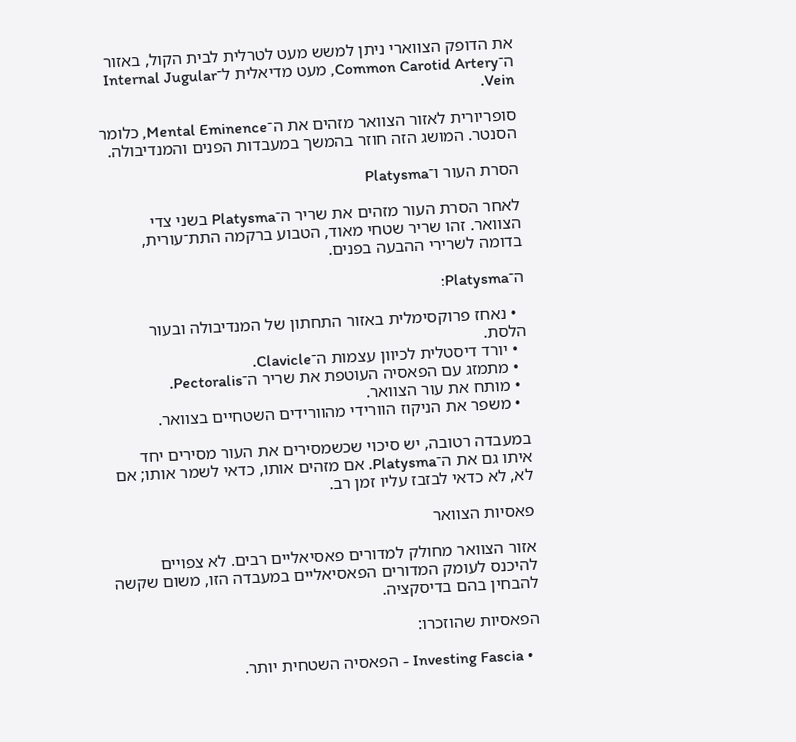את הדופק הצווארי ניתן למשש מעט לטרלית לבית הקול, באזור ה־Common Carotid Artery, מעט מדיאלית ל־Internal Jugular Vein.

סופריורית לאזור הצוואר מזהים את ה־Mental Eminence, כלומר הסנטר. המושג הזה חוזר בהמשך במעבדות הפנים והמנדיבולה.

הסרת העור ו־Platysma

לאחר הסרת העור מזהים את שריר ה־Platysma בשני צדי הצוואר. זהו שריר שטחי מאוד, הטבוע ברקמה התת־עורית, בדומה לשרירי ההבעה בפנים.

ה־Platysma:

  • נאחז פרוקסימלית באזור התחתון של המנדיבולה ובעור הלסת.
  • יורד דיסטלית לכיוון עצמות ה־Clavicle.
  • מתמזג עם הפאסיה העוטפת את שריר ה־Pectoralis.
  • מותח את עור הצוואר.
  • משפר את הניקוז הוורידי מהוורידים השטחיים בצוואר.

במעבדה רטובה, יש סיכוי שכשמסירים את העור מסירים יחד איתו גם את ה־Platysma. אם מזהים אותו, כדאי לשמר אותו; אם לא, לא כדאי לבזבז עליו זמן רב.

פאסיות הצוואר

אזור הצוואר מחולק למדורים פאסיאליים רבים. לא צפויים להיכנס לעומק המדורים הפאסיאליים במעבדה הזו, משום שקשה להבחין בהם בדיסקציה.

הפאסיות שהוזכרו:

  • Investing Fascia - הפאסיה השטחית יותר.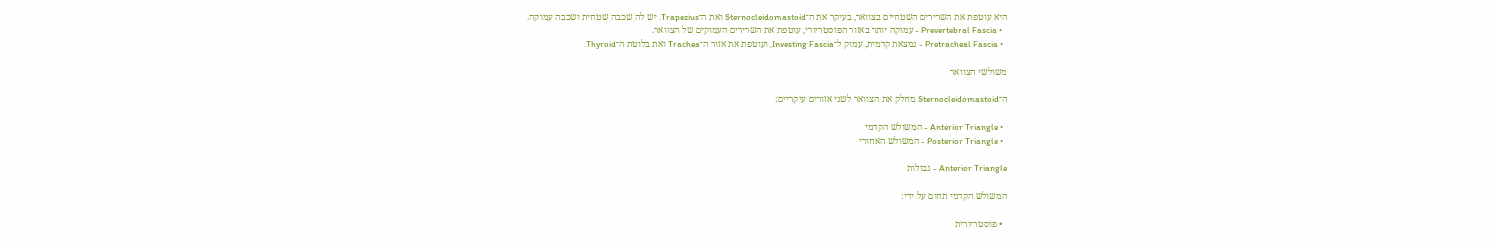היא עוטפת את השרירים השטחיים בצוואר, בעיקר את ה־Sternocleidomastoid ואת ה־Trapezius. יש לה שכבה שטחית ושכבה עמוקה.
  • Prevertebral Fascia - עמוקה יותר באזור הפוסטריורי, עוטפת את השרירים העמוקים של הצוואר.
  • Pretracheal Fascia - נמצאת קדמית, עמוק ל־Investing Fascia, ועוטפת את אזור ה־Trachea ואת בלוטת ה־Thyroid.

משולשי הצוואר

ה־Sternocleidomastoid מחלק את הצוואר לשני אזורים עיקריים:

  • Anterior Triangle - המשולש הקדמי
  • Posterior Triangle - המשולש האחורי

Anterior Triangle - גבולות

המשולש הקדמי תחום על ידי:

  • פוסטריורית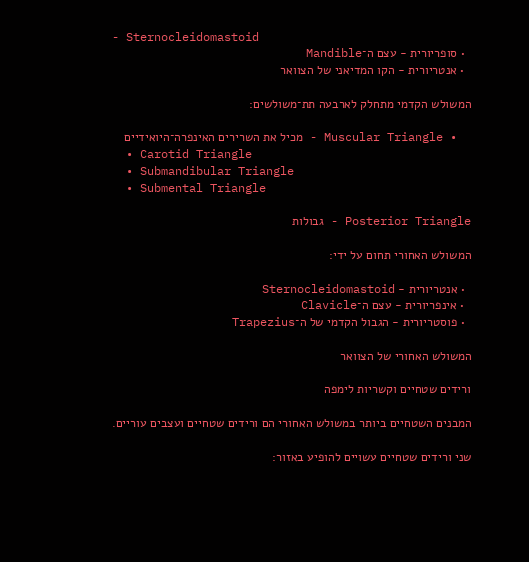- Sternocleidomastoid
  • סופריורית - עצם ה־Mandible
  • אנטריורית - הקו המדיאני של הצוואר

המשולש הקדמי מתחלק לארבעה תת־משולשים:

  • Muscular Triangle - מכיל את השרירים האינפרה־היואידיים
  • Carotid Triangle
  • Submandibular Triangle
  • Submental Triangle

Posterior Triangle - גבולות

המשולש האחורי תחום על ידי:

  • אנטריורית - Sternocleidomastoid
  • אינפריורית - עצם ה־Clavicle
  • פוסטריורית - הגבול הקדמי של ה־Trapezius

המשולש האחורי של הצוואר

ורידים שטחיים וקשריות לימפה

המבנים השטחיים ביותר במשולש האחורי הם ורידים שטחיים ועצבים עוריים.

שני ורידים שטחיים עשויים להופיע באזור: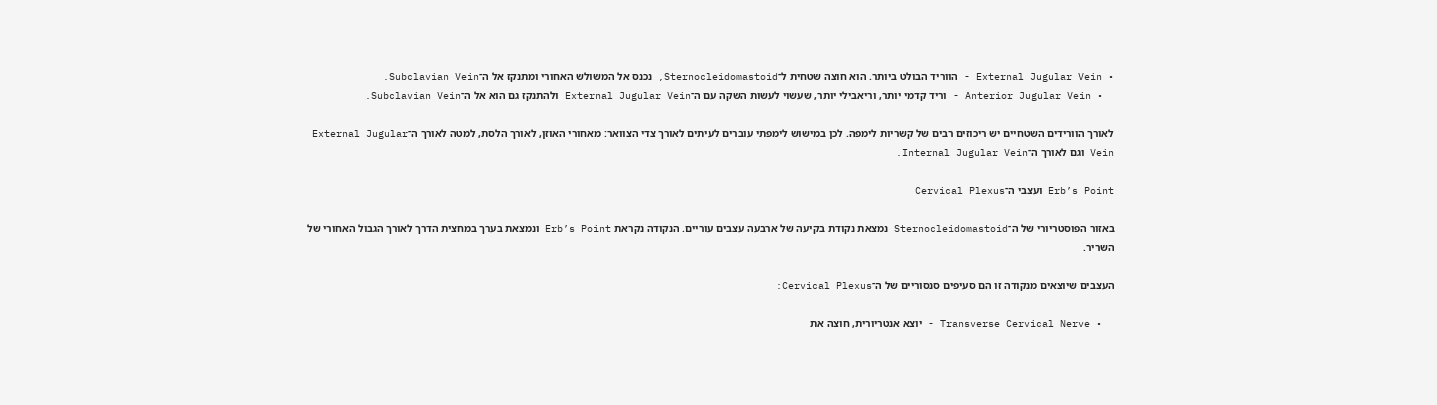• External Jugular Vein - הווריד הבולט ביותר. הוא חוצה שטחית ל־Sternocleidomastoid, נכנס אל המשולש האחורי ומתנקז אל ה־Subclavian Vein.
  • Anterior Jugular Vein - וריד קדמי יותר, וריאבילי יותר, שעשוי לעשות השקה עם ה־External Jugular Vein ולהתנקז גם הוא אל ה־Subclavian Vein.

לאורך הוורידים השטחיים יש ריכוזים רבים של קשריות לימפה. לכן במישוש לימפתי עוברים לעיתים לאורך צדי הצוואר: מאחורי האוזן, לאורך הלסת, למטה לאורך ה־External Jugular Vein וגם לאורך ה־Internal Jugular Vein.

Erb’s Point ועצבי ה־Cervical Plexus

באזור הפוסטריורי של ה־Sternocleidomastoid נמצאת נקודת בקיעה של ארבעה עצבים עוריים. הנקודה נקראת Erb’s Point ונמצאת בערך במחצית הדרך לאורך הגבול האחורי של השריר.

העצבים שיוצאים מנקודה זו הם סעיפים סנסוריים של ה־Cervical Plexus:

  • Transverse Cervical Nerve - יוצא אנטריורית, חוצה את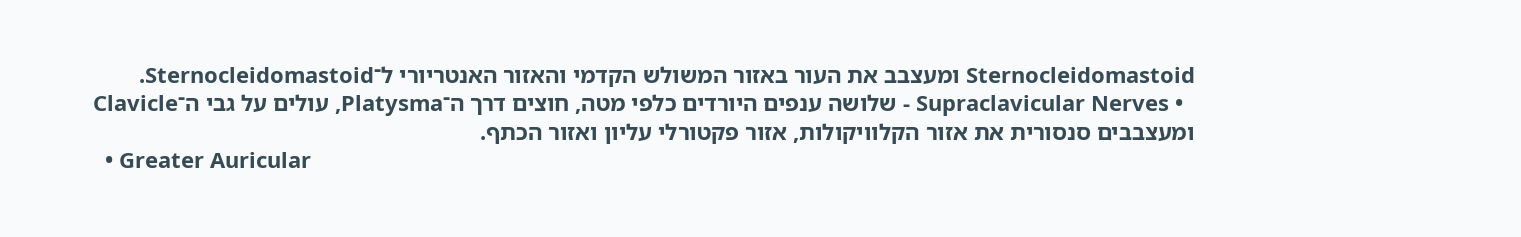Sternocleidomastoid ומעצבב את העור באזור המשולש הקדמי והאזור האנטריורי ל־Sternocleidomastoid.
  • Supraclavicular Nerves - שלושה ענפים היורדים כלפי מטה, חוצים דרך ה־Platysma, עולים על גבי ה־Clavicle ומעצבבים סנסורית את אזור הקלוויקולות, אזור פקטורלי עליון ואזור הכתף.
  • Greater Auricular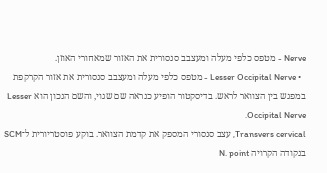Nerve - מטפס כלפי מעלה ומעצבב סנסורית את האזור שמאחורי האוזן.
  • Lesser Occipital Nerve - מטפס כלפי מעלה ומעצבב סנסורית את אזור הקרקפת במפגש בין הצוואר לראש. בדיסקטור הופיע כנראה שם שגוי, והשם הנכון הוא Lesser Occipital Nerve.
Transvers cervical, עצב סנסורי המספק את קדמת הצוואר. בוקע פוסטריורית ל־SCM בנקודה הקרויה N. point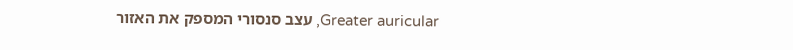Greater auricular, עצב סנסורי המספק את האזור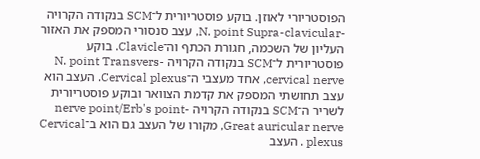הפוסטריורי לאוזן. בוקע פוסטריורית ל־SCM בנקודה הקרויה -N. point Supra-clavicular, עצב סנסורי המספק את האזור העליון של השכמה, חגורת הכתף וה־Clavicle. בוקע פוסטריורית ל־SCM בנקודה הקרויה -N. point Transvers cervical nerve, אחד מעצבי ה־Cervical plexus. העצב הוא עצב תחושתי המספק את קדמת הצוואר ובוקע פוסטריורית לשריר ה־SCM בנקודה הקרויה -nerve point/Erb's point
Great auricular nerve, מקורו של העצב גם הוא ב־Cervical plexus . העצב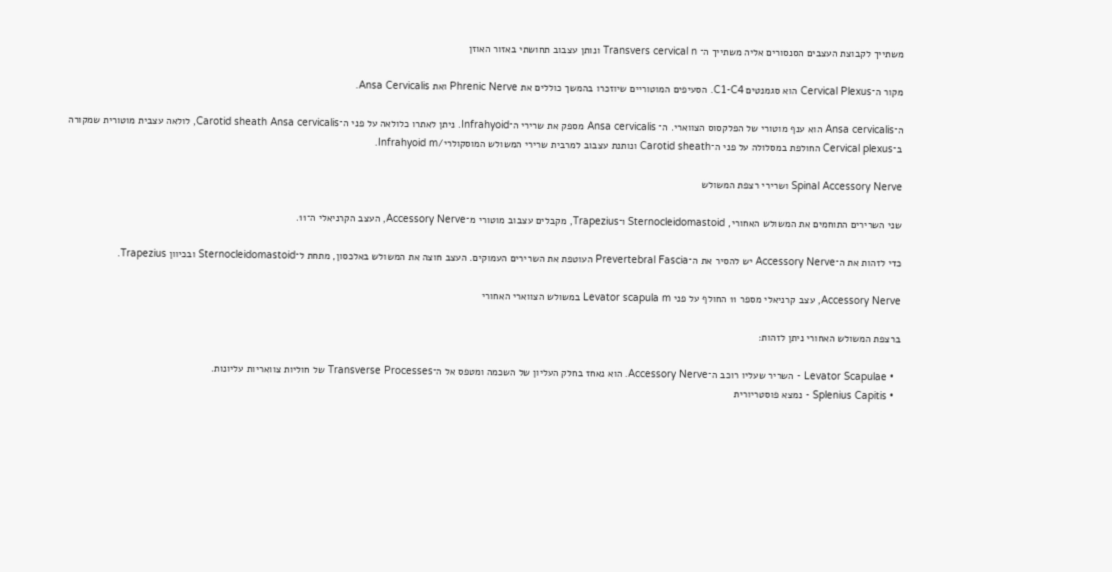משתייך לקבוצת העצבים הסנסורים אליה משתייך ה־ Transvers cervical n ונותן עצבוב תחושתי באזור האוזן

מקור ה־Cervical Plexus הוא סגמנטים C1-C4. הסעיפים המוטוריים שיוזכרו בהמשך כוללים את Phrenic Nerve ואת Ansa Cervicalis.

ה־Ansa cervicalis הוא ענף מוטורי של הפלקסוס הצווארי. ה־ Ansa cervicalis מספק את שרירי ה־Infrahyoid. ניתן לאתרו כלולאה על פני ה־Carotid sheath Ansa cervicalis, לולאה עצבית מוטורית שמקורה ב־Cervical plexus החולפת במסלולה על פני ה־Carotid sheath ונותנת עצבוב למרבית שרירי המשולש המוסקולרי/Infrahyoid m.

Spinal Accessory Nerve ושרירי רצפת המשולש

שני השרירים התוחמים את המשולש האחורי, Sternocleidomastoid ו־Trapezius, מקבלים עצבוב מוטורי מ־Accessory Nerve, העצב הקרניאלי ה־11.

כדי לזהות את ה־Accessory Nerve יש להסיר את ה־Prevertebral Fascia העוטפת את השרירים העמוקים. העצב חוצה את המשולש באלכסון, מתחת ל־Sternocleidomastoid ובכיוון Trapezius.

Accessory Nerve, עצב קרניאלי מספר 11 החולף על פני Levator scapula m במשולש הצווארי האחורי

ברצפת המשולש האחורי ניתן לזהות:

  • Levator Scapulae - השריר שעליו רוכב ה־Accessory Nerve. הוא נאחז בחלק העליון של השכמה ומטפס אל ה־Transverse Processes של חוליות צוואריות עליונות.
  • Splenius Capitis - נמצא פוסטריורית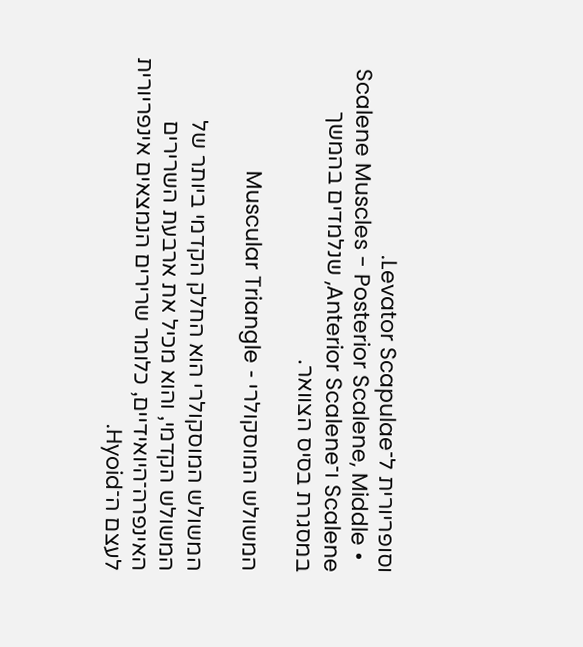וסופריורית ל־Levator Scapulae.
  • Scalene Muscles - Posterior Scalene, Middle Scalene ו־Anterior Scalene, שנלמדים בהמשך במסגרת בסיס הצוואר.

המשולש המוסקולרי - Muscular Triangle

המשולש המוסקולרי הוא החלק הקדמי ביותר של המשולש הקדמי, והוא מכיל את ארבעת השרירים האינפרה־היואידיים, כלומר שרירים הנמצאים אינפריורית לעצם ה־Hyoid.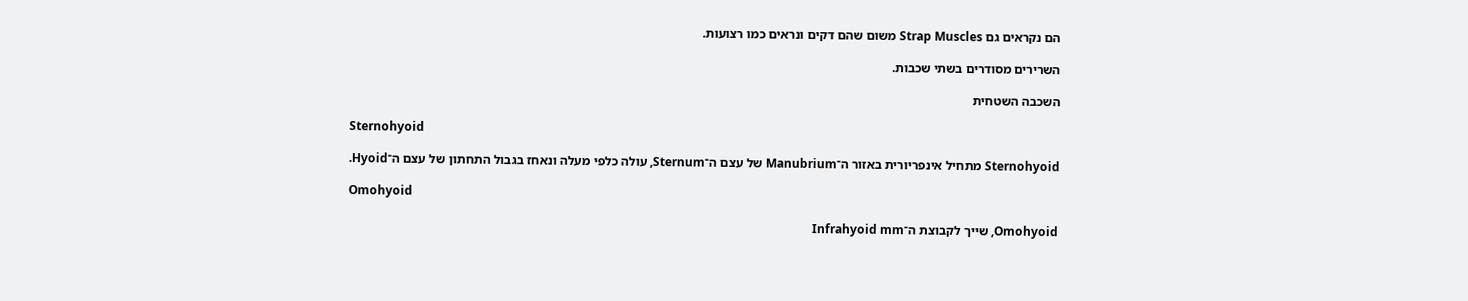הם נקראים גם Strap Muscles משום שהם דקים ונראים כמו רצועות.

השרירים מסודרים בשתי שכבות.

השכבה השטחית

Sternohyoid

Sternohyoid מתחיל אינפריורית באזור ה־Manubrium של עצם ה־Sternum, עולה כלפי מעלה ונאחז בגבול התחתון של עצם ה־Hyoid.

Omohyoid

Omohyoid, שייך לקבוצת ה־Infrahyoid mm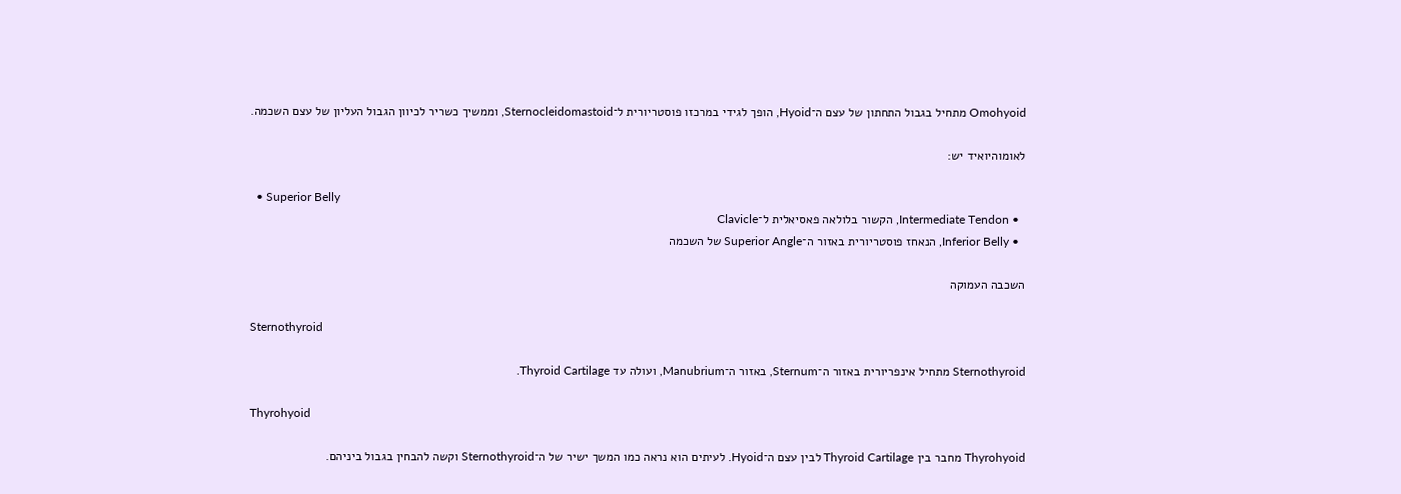Omohyoid מתחיל בגבול התחתון של עצם ה־Hyoid, הופך לגידי במרכזו פוסטריורית ל־Sternocleidomastoid, וממשיך כשריר לכיוון הגבול העליון של עצם השכמה.

לאומוהיואיד יש:

  • Superior Belly
  • Intermediate Tendon, הקשור בלולאה פאסיאלית ל־Clavicle
  • Inferior Belly, הנאחז פוסטריורית באזור ה־Superior Angle של השכמה

השכבה העמוקה

Sternothyroid

Sternothyroid מתחיל אינפריורית באזור ה־Sternum, באזור ה־Manubrium, ועולה עד Thyroid Cartilage.

Thyrohyoid

Thyrohyoid מחבר בין Thyroid Cartilage לבין עצם ה־Hyoid. לעיתים הוא נראה כמו המשך ישיר של ה־Sternothyroid וקשה להבחין בגבול ביניהם.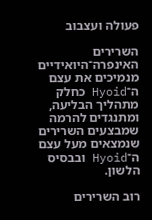פעולה ועצבוב

השרירים האינפרה־היואידיים מנמיכים את עצם ה־Hyoid כחלק מתהליך הבליעה, ומתנגדים להרמה שמבצעים השרירים שנמצאים מעל עצם ה־Hyoid ובבסיס הלשון.

רוב השרירים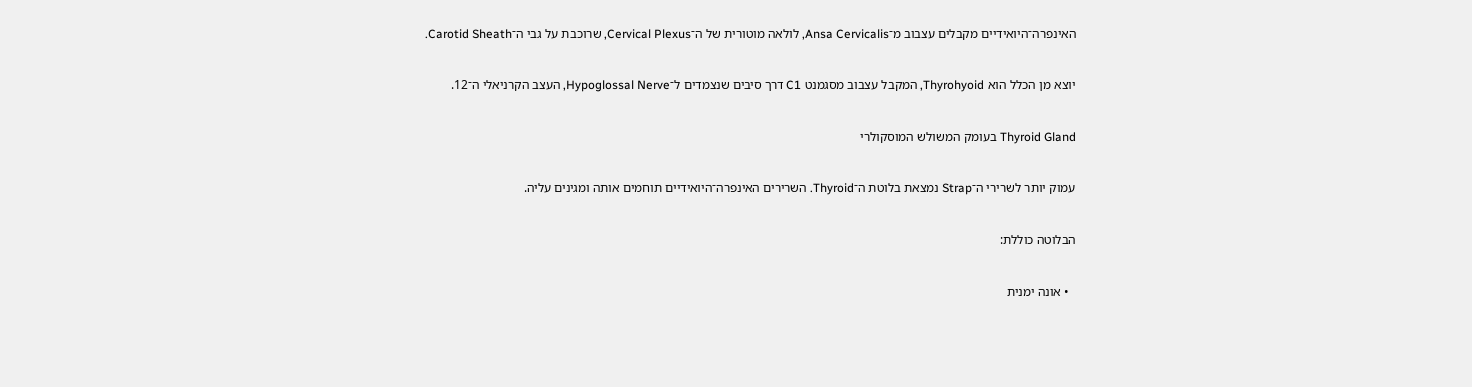האינפרה־היואידיים מקבלים עצבוב מ־Ansa Cervicalis, לולאה מוטורית של ה־Cervical Plexus, שרוכבת על גבי ה־Carotid Sheath.

יוצא מן הכלל הוא Thyrohyoid, המקבל עצבוב מסגמנט C1 דרך סיבים שנצמדים ל־Hypoglossal Nerve, העצב הקרניאלי ה־12.

Thyroid Gland בעומק המשולש המוסקולרי

עמוק יותר לשרירי ה־Strap נמצאת בלוטת ה־Thyroid. השרירים האינפרה־היואידיים תוחמים אותה ומגינים עליה.

הבלוטה כוללת:

  • אונה ימנית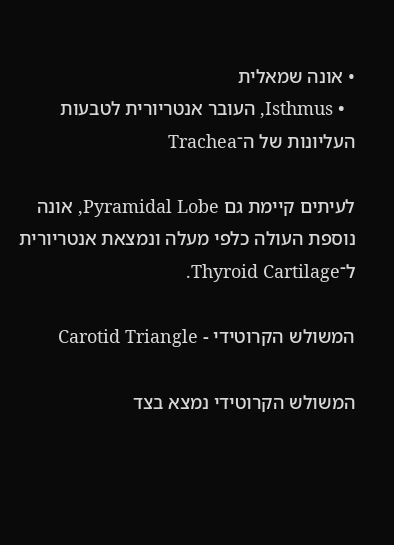• אונה שמאלית
  • Isthmus, העובר אנטריורית לטבעות העליונות של ה־Trachea

לעיתים קיימת גם Pyramidal Lobe, אונה נוספת העולה כלפי מעלה ונמצאת אנטריורית ל־Thyroid Cartilage.

המשולש הקרוטידי - Carotid Triangle

המשולש הקרוטידי נמצא בצד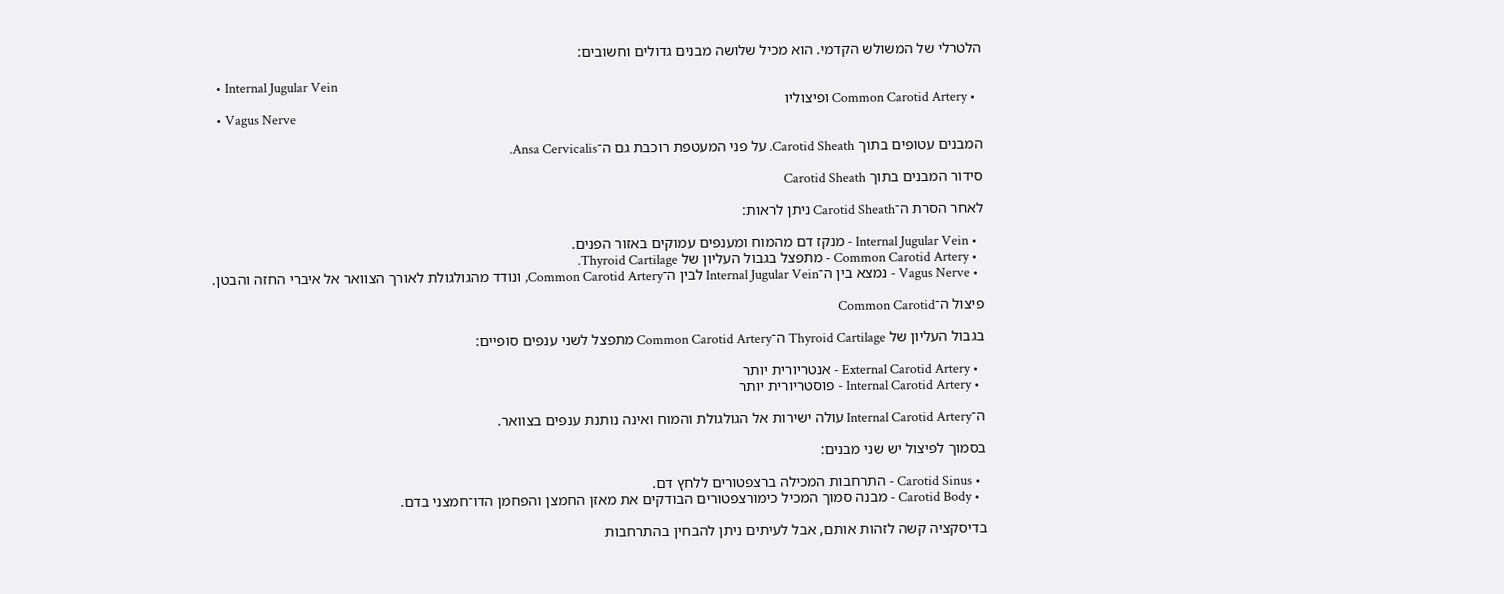הלטרלי של המשולש הקדמי. הוא מכיל שלושה מבנים גדולים וחשובים:

  • Internal Jugular Vein
  • Common Carotid Artery ופיצוליו
  • Vagus Nerve

המבנים עטופים בתוך Carotid Sheath. על פני המעטפת רוכבת גם ה־Ansa Cervicalis.

סידור המבנים בתוך Carotid Sheath

לאחר הסרת ה־Carotid Sheath ניתן לראות:

  • Internal Jugular Vein - מנקז דם מהמוח ומענפים עמוקים באזור הפנים.
  • Common Carotid Artery - מתפצל בגבול העליון של Thyroid Cartilage.
  • Vagus Nerve - נמצא בין ה־Internal Jugular Vein לבין ה־Common Carotid Artery, ונודד מהגולגולת לאורך הצוואר אל איברי החזה והבטן.

פיצול ה־Common Carotid

בגבול העליון של Thyroid Cartilage ה־Common Carotid Artery מתפצל לשני ענפים סופיים:

  • External Carotid Artery - אנטריורית יותר
  • Internal Carotid Artery - פוסטריורית יותר

ה־Internal Carotid Artery עולה ישירות אל הגולגולת והמוח ואינה נותנת ענפים בצוואר.

בסמוך לפיצול יש שני מבנים:

  • Carotid Sinus - התרחבות המכילה ברצפטורים ללחץ דם.
  • Carotid Body - מבנה סמוך המכיל כימורצפטורים הבודקים את מאזן החמצן והפחמן הדו־חמצני בדם.

בדיסקציה קשה לזהות אותם, אבל לעיתים ניתן להבחין בהתרחבות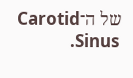של ה־Carotid Sinus.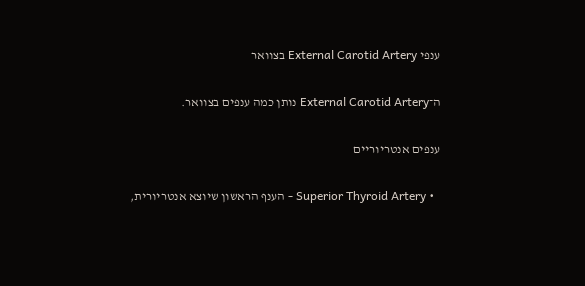ענפי External Carotid Artery בצוואר

ה־External Carotid Artery נותן כמה ענפים בצוואר.

ענפים אנטריוריים

  • Superior Thyroid Artery - הענף הראשון שיוצא אנטריורית,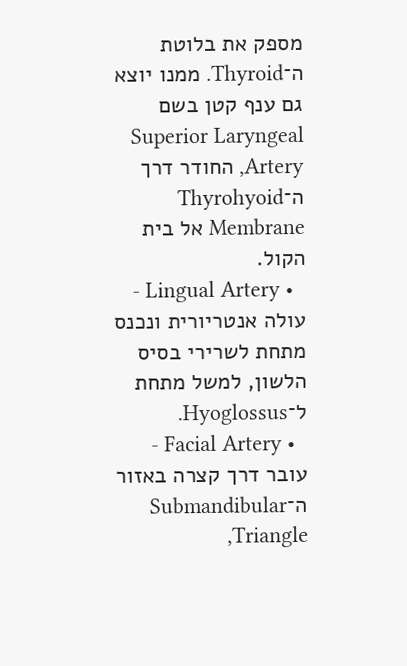מספק את בלוטת ה־Thyroid. ממנו יוצא גם ענף קטן בשם Superior Laryngeal Artery, החודר דרך ה־Thyrohyoid Membrane אל בית הקול.
  • Lingual Artery - עולה אנטריורית ונכנס מתחת לשרירי בסיס הלשון, למשל מתחת ל־Hyoglossus.
  • Facial Artery - עובר דרך קצרה באזור ה־Submandibular Triangle,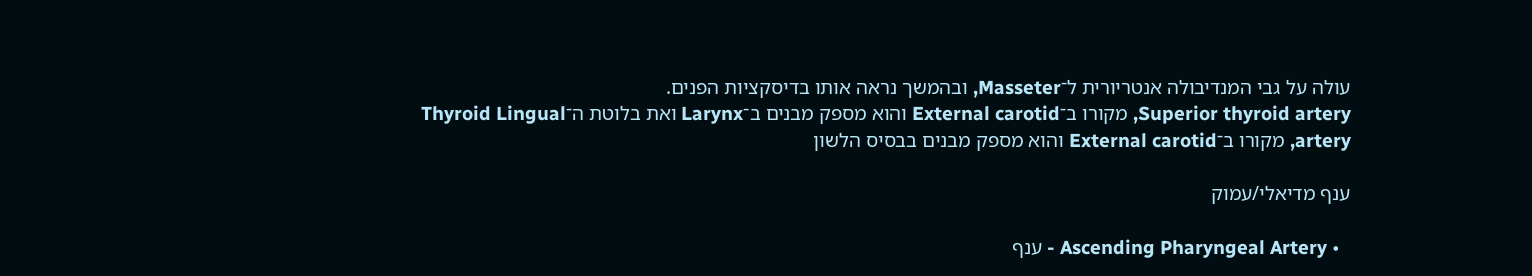עולה על גבי המנדיבולה אנטריורית ל־Masseter, ובהמשך נראה אותו בדיסקציות הפנים.
Superior thyroid artery, מקורו ב־External carotid והוא מספק מבנים ב־Larynx ואת בלוטת ה־Thyroid Lingual artery, מקורו ב־External carotid והוא מספק מבנים בבסיס הלשון

ענף מדיאלי/עמוק

  • Ascending Pharyngeal Artery - ענף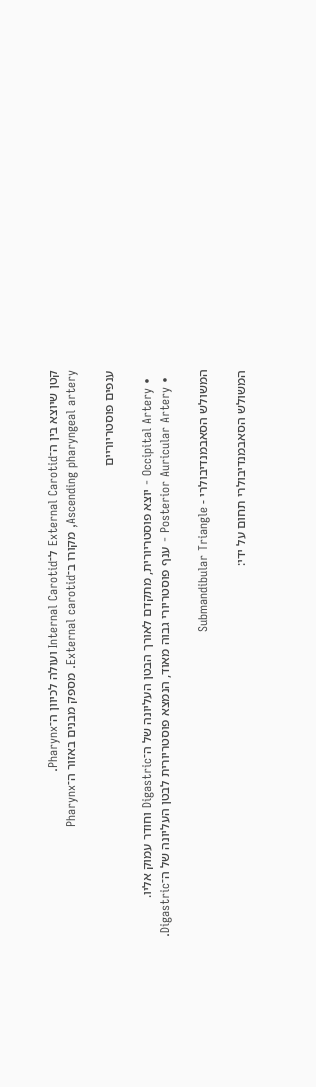קטן שיוצא בין ה־External Carotid ל־Internal Carotid ועולה לכיוון ה־Pharynx.
Ascending pharyngeal artery, מקורו ב־External carotid. מספק מבנים באזור ה־Pharynx

ענפים פוסטריוריים

  • Occipital Artery - יוצא פוסטריורית, מתקדם לאורך הבטן העליונה של ה־Digastric וחודר עמוק אליו.
  • Posterior Auricular Artery - ענף פוסטריורי גבוה מאוד, הנמצא פוסטריורית לבטן העליונה של ה־Digastric.

המשולש הסאבמנדיבולרי - Submandibular Triangle

המשולש הסאבמנדיבולרי תחום על ידי: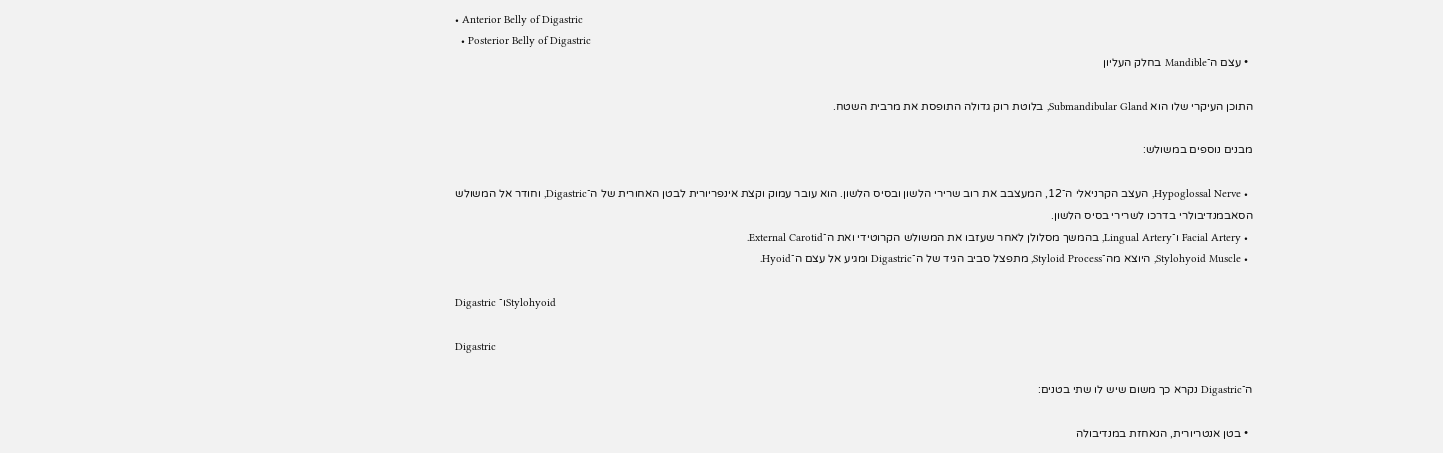• Anterior Belly of Digastric
  • Posterior Belly of Digastric
  • עצם ה־Mandible בחלק העליון

התוכן העיקרי שלו הוא Submandibular Gland, בלוטת רוק גדולה התופסת את מרבית השטח.

מבנים נוספים במשולש:

  • Hypoglossal Nerve, העצב הקרניאלי ה־12, המעצבב את רוב שרירי הלשון ובסיס הלשון. הוא עובר עמוק וקצת אינפריורית לבטן האחורית של ה־Digastric, וחודר אל המשולש הסאבמנדיבולרי בדרכו לשרירי בסיס הלשון.
  • Facial Artery ו־Lingual Artery, בהמשך מסלולן לאחר שעזבו את המשולש הקרוטידי ואת ה־External Carotid.
  • Stylohyoid Muscle, היוצא מה־Styloid Process, מתפצל סביב הגיד של ה־Digastric ומגיע אל עצם ה־Hyoid.

Digastric ו־Stylohyoid

Digastric

ה־Digastric נקרא כך משום שיש לו שתי בטנים:

  • בטן אנטריורית, הנאחזת במנדיבולה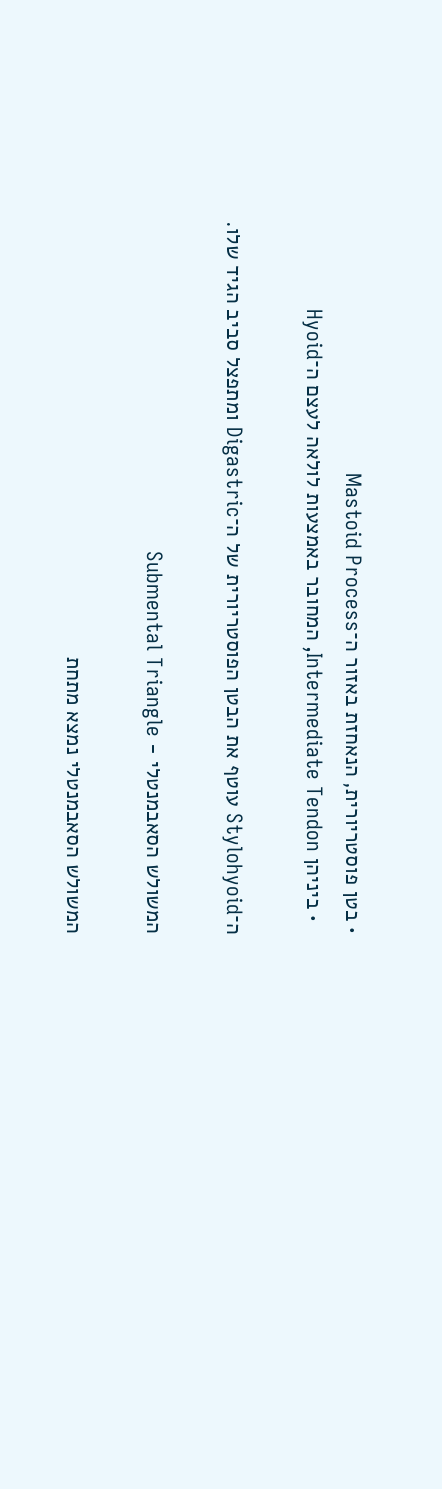• בטן פוסטריורית, הנאחזת באזור ה־Mastoid Process
  • ביניהן Intermediate Tendon, המחובר באמצעות לולאה לעצם ה־Hyoid

ה־Stylohyoid עוטף את הבטן הפוסטריורית של ה־Digastric ומתפצל סביב הגיד שלו.

המשולש הסאבמנטלי - Submental Triangle

המשולש הסאבמנטלי נמצא מתחת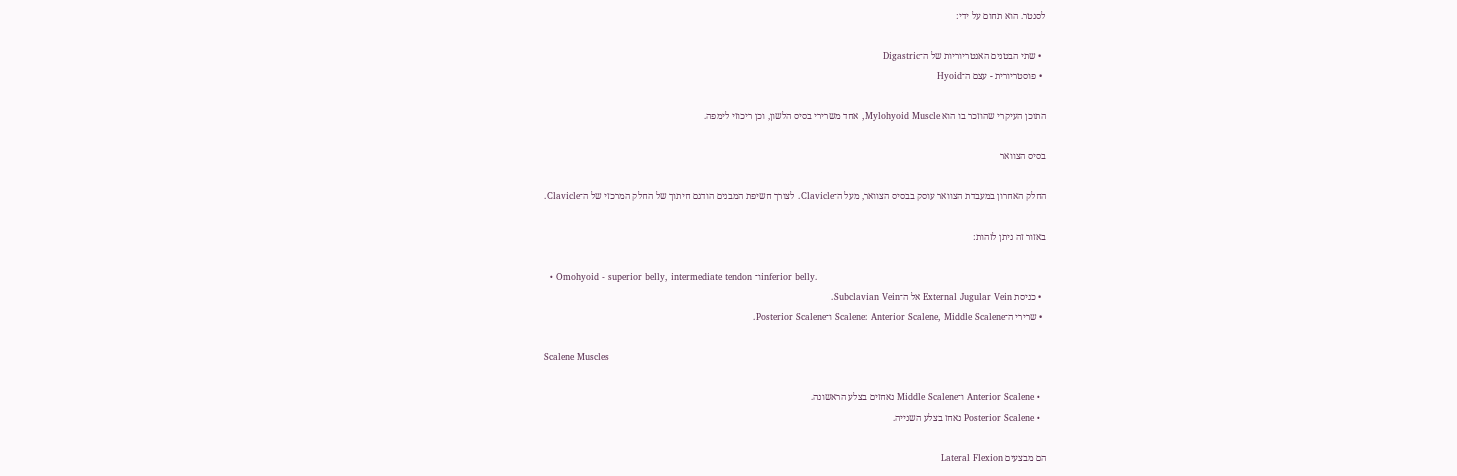לסנטר. הוא תחום על ידי:

  • שתי הבטנים האנטריוריות של ה־Digastric
  • פוסטריורית - עצם ה־Hyoid

התוכן העיקרי שהוזכר בו הוא Mylohyoid Muscle, אחד משרירי בסיס הלשון, וכן ריכוזי לימפה.

בסיס הצוואר

החלק האחרון במעבדת הצוואר עוסק בבסיס הצוואר, מעל ה־Clavicle. לצורך חשיפת המבנים הודגם חיתוך של החלק המרכזי של ה־Clavicle.

באזור זה ניתן לזהות:

  • Omohyoid - superior belly, intermediate tendon ו־inferior belly.
  • כניסת External Jugular Vein אל ה־Subclavian Vein.
  • שרירי ה־Scalene: Anterior Scalene, Middle Scalene ו־Posterior Scalene.

Scalene Muscles

  • Anterior Scalene ו־Middle Scalene נאחזים בצלע הראשונה.
  • Posterior Scalene נאחז בצלע השנייה.

הם מבצעים Lateral Flexion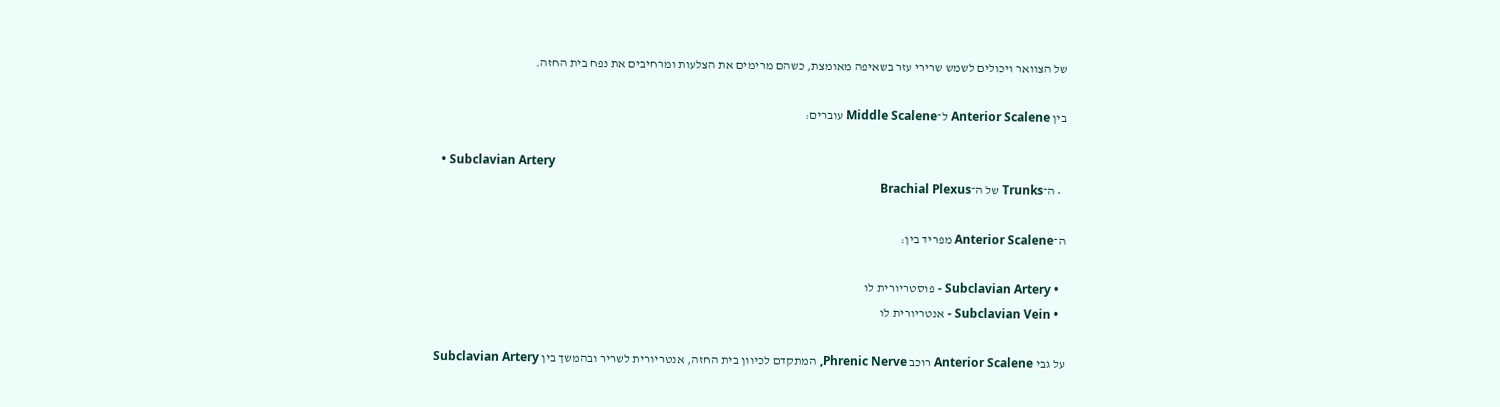של הצוואר ויכולים לשמש שרירי עזר בשאיפה מאומצת, כשהם מרימים את הצלעות ומרחיבים את נפח בית החזה.

בין Anterior Scalene ל־Middle Scalene עוברים:

  • Subclavian Artery
  • ה־Trunks של ה־Brachial Plexus

ה־Anterior Scalene מפריד בין:

  • Subclavian Artery - פוסטריורית לו
  • Subclavian Vein - אנטריורית לו

על גבי Anterior Scalene רוכב Phrenic Nerve, המתקדם לכיוון בית החזה, אנטריורית לשריר ובהמשך בין Subclavian Artery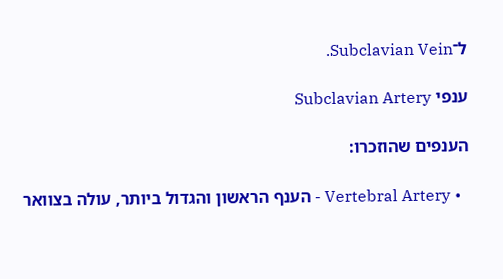ל־Subclavian Vein.

ענפי Subclavian Artery

הענפים שהוזכרו:

  • Vertebral Artery - הענף הראשון והגדול ביותר, עולה בצוואר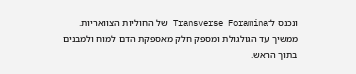ונכנס ל־Transverse Foramina של החוליות הצוואריות. ממשיך עד הגולגולת ומספק חלק מאספקת הדם למוח ולמבנים בתוך הראש.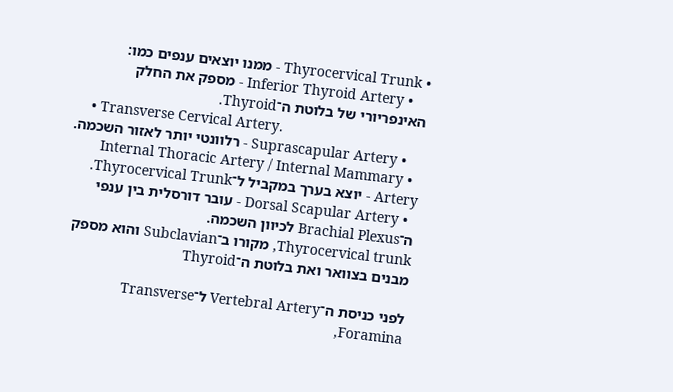• Thyrocervical Trunk - ממנו יוצאים ענפים כמו:
    • Inferior Thyroid Artery - מספק את החלק האינפריורי של בלוטת ה־Thyroid.
    • Transverse Cervical Artery.
    • Suprascapular Artery - רלוונטי יותר לאזור השכמה.
  • Internal Thoracic Artery / Internal Mammary Artery - יוצא בערך במקביל ל־Thyrocervical Trunk.
  • Dorsal Scapular Artery - עובר דורסלית בין ענפי ה־Brachial Plexus לכיוון השכמה.
Thyrocervical trunk, מקורו ב־Subclavian והוא מספק מבנים בצוואר ואת בלוטת ה־Thyroid

לפני כניסת ה־Vertebral Artery ל־Transverse Foramina,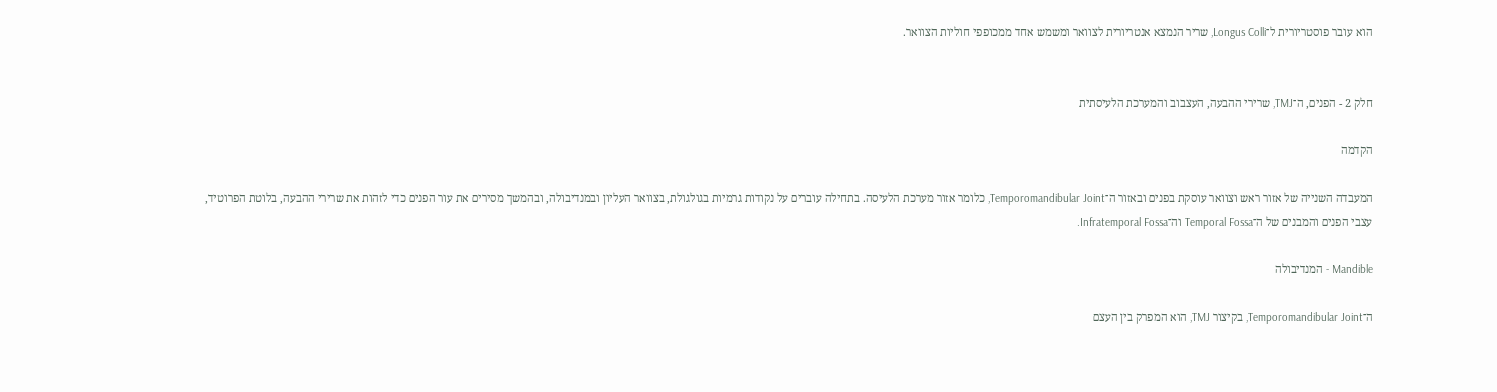הוא עובר פוסטריורית ל־Longus Colli, שריר הנמצא אנטריורית לצוואר ומשמש אחד ממכופפי חוליות הצוואר.


חלק 2 - הפנים, ה־TMJ, שרירי ההבעה, העצבוב והמערכת הלעיסתית

הקדמה

המעבדה השנייה של אזור ראש וצוואר עוסקת בפנים ובאזור ה־Temporomandibular Joint, כלומר אזור מערכת הלעיסה. בתחילה עוברים על נקודות גרמיות בגולגולת, בצוואר העליון ובמנדיבולה, ובהמשך מסירים את עור הפנים כדי לזהות את שרירי ההבעה, בלוטת הפרוטיד, עצבי הפנים והמבנים של ה־Temporal Fossa וה־Infratemporal Fossa.

Mandible - המנדיבולה

ה־Temporomandibular Joint, בקיצור TMJ, הוא המפרק בין העצם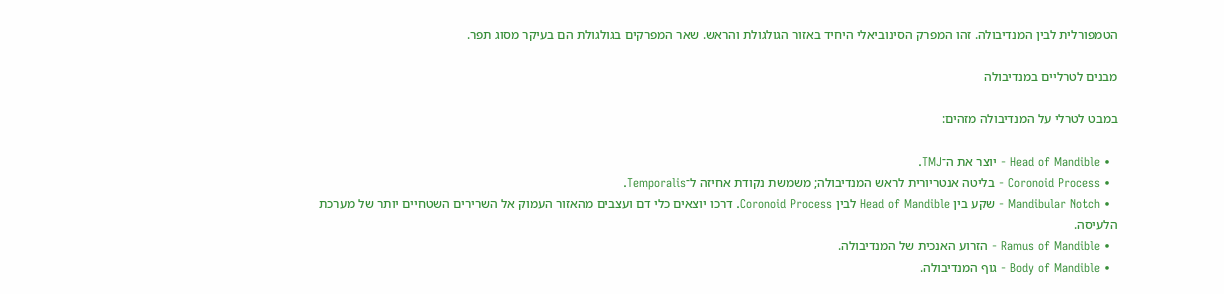הטמפורלית לבין המנדיבולה. זהו המפרק הסינוביאלי היחיד באזור הגולגולת והראש. שאר המפרקים בגולגולת הם בעיקר מסוג תפר.

מבנים לטרליים במנדיבולה

במבט לטרלי על המנדיבולה מזהים:

  • Head of Mandible - יוצר את ה־TMJ.
  • Coronoid Process - בליטה אנטריורית לראש המנדיבולה; משמשת נקודת אחיזה ל־Temporalis.
  • Mandibular Notch - שקע בין Head of Mandible לבין Coronoid Process. דרכו יוצאים כלי דם ועצבים מהאזור העמוק אל השרירים השטחיים יותר של מערכת הלעיסה.
  • Ramus of Mandible - הזרוע האנכית של המנדיבולה.
  • Body of Mandible - גוף המנדיבולה.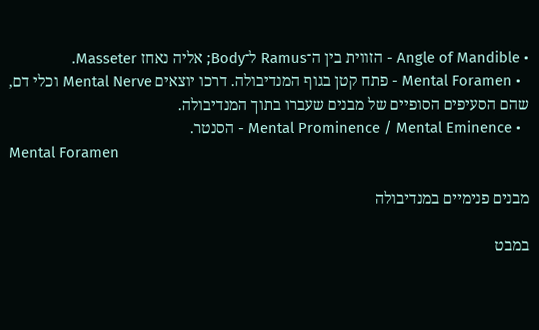• Angle of Mandible - הזווית בין ה־Ramus ל־Body; אליה נאחז Masseter.
  • Mental Foramen - פתח קטן בגוף המנדיבולה. דרכו יוצאים Mental Nerve וכלי דם, שהם הסעיפים הסופיים של מבנים שעברו בתוך המנדיבולה.
  • Mental Prominence / Mental Eminence - הסנטר.
Mental Foramen

מבנים פנימיים במנדיבולה

במבט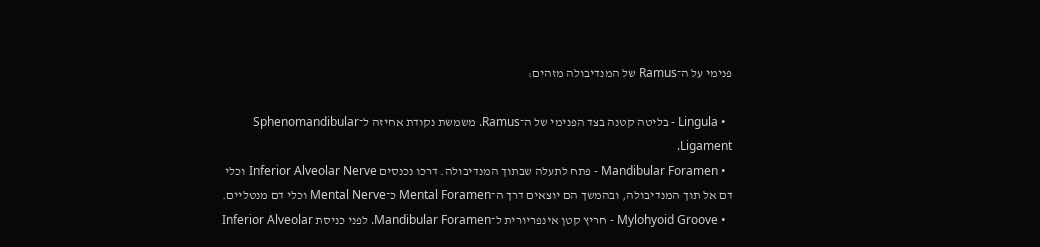פנימי על ה־Ramus של המנדיבולה מזהים:

  • Lingula - בליטה קטנה בצד הפנימי של ה־Ramus. משמשת נקודת אחיזה ל־Sphenomandibular Ligament.
  • Mandibular Foramen - פתח לתעלה שבתוך המנדיבולה. דרכו נכנסים Inferior Alveolar Nerve וכלי דם אל תוך המנדיבולה, ובהמשך הם יוצאים דרך ה־Mental Foramen כ־Mental Nerve וכלי דם מנטליים.
  • Mylohyoid Groove - חריץ קטן אינפריורית ל־Mandibular Foramen. לפני כניסת Inferior Alveolar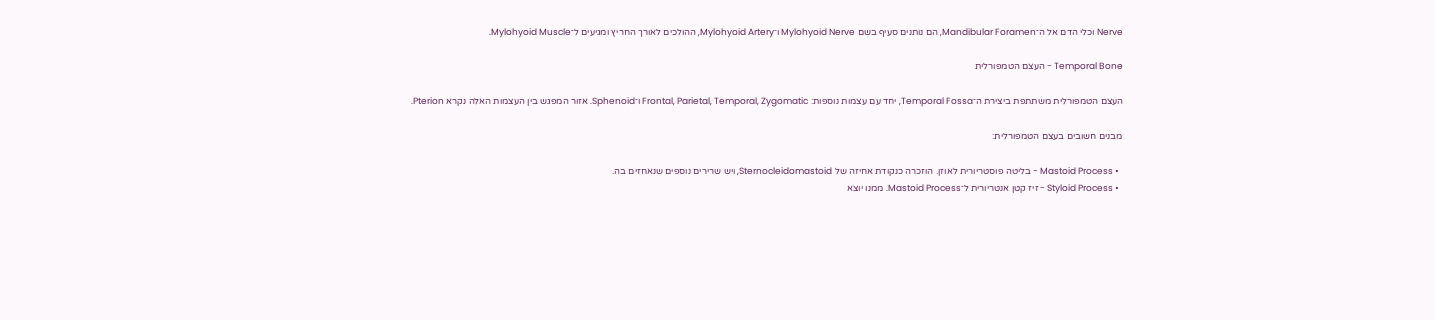Nerve וכלי הדם אל ה־Mandibular Foramen, הם נותנים סעיף בשם Mylohyoid Nerve ו־Mylohyoid Artery, ההולכים לאורך החריץ ומגיעים ל־Mylohyoid Muscle.

Temporal Bone - העצם הטמפורלית

העצם הטמפורלית משתתפת ביצירת ה־Temporal Fossa, יחד עם עצמות נוספות: Frontal, Parietal, Temporal, Zygomatic ו־Sphenoid. אזור המפגש בין העצמות האלה נקרא Pterion.

מבנים חשובים בעצם הטמפורלית:

  • Mastoid Process - בליטה פוסטריורית לאוזן. הוזכרה כנקודת אחיזה של Sternocleidomastoid, ויש שרירים נוספים שנאחזים בה.
  • Styloid Process - זיז קטן אנטריורית ל־Mastoid Process. ממנו יוצא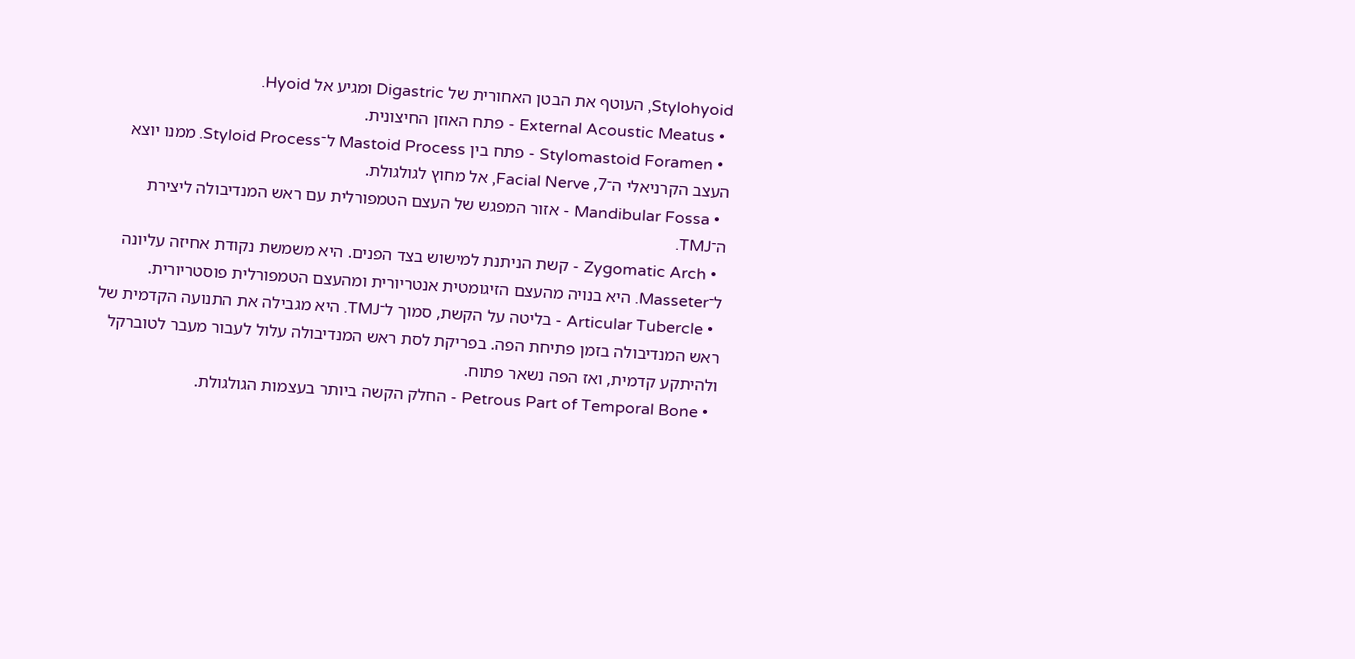Stylohyoid, העוטף את הבטן האחורית של Digastric ומגיע אל Hyoid.
  • External Acoustic Meatus - פתח האוזן החיצונית.
  • Stylomastoid Foramen - פתח בין Mastoid Process ל־Styloid Process. ממנו יוצא העצב הקרניאלי ה־7, Facial Nerve, אל מחוץ לגולגולת.
  • Mandibular Fossa - אזור המפגש של העצם הטמפורלית עם ראש המנדיבולה ליצירת ה־TMJ.
  • Zygomatic Arch - קשת הניתנת למישוש בצד הפנים. היא משמשת נקודת אחיזה עליונה ל־Masseter. היא בנויה מהעצם הזיגומטית אנטריורית ומהעצם הטמפורלית פוסטריורית.
  • Articular Tubercle - בליטה על הקשת, סמוך ל־TMJ. היא מגבילה את התנועה הקדמית של ראש המנדיבולה בזמן פתיחת הפה. בפריקת לסת ראש המנדיבולה עלול לעבור מעבר לטוברקל ולהיתקע קדמית, ואז הפה נשאר פתוח.
  • Petrous Part of Temporal Bone - החלק הקשה ביותר בעצמות הגולגולת.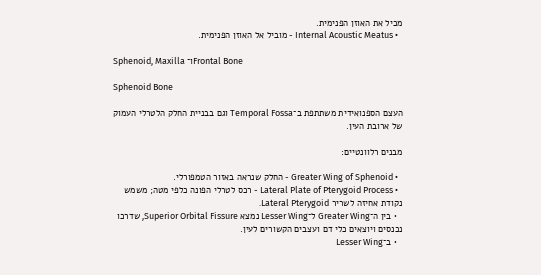מכיל את האוזן הפנימית.
  • Internal Acoustic Meatus - מוביל אל האוזן הפנימית.

Sphenoid, Maxilla ו־Frontal Bone

Sphenoid Bone

העצם הספנואידית משתתפת ב־Temporal Fossa וגם בבניית החלק הלטרלי העמוק של ארובת העין.

מבנים רלוונטיים:

  • Greater Wing of Sphenoid - החלק שנראה באזור הטמפורלי.
  • Lateral Plate of Pterygoid Process - רכס לטרלי הפונה כלפי מטה; משמש נקודת אחיזה לשריר Lateral Pterygoid.
  • בין ה־Greater Wing ל־Lesser Wing נמצא Superior Orbital Fissure, שדרכו נכנסים ויוצאים כלי דם ועצבים הקשורים לעין.
  • ב־Lesser Wing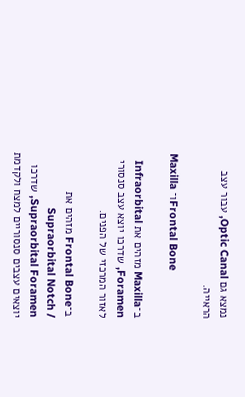נמצא גם Optic Canal, עבור עצב הראייה.

Maxilla ו־Frontal Bone

ב־Maxilla מזהים את Infraorbital Foramen, שדרכו יוצא עצב סנסורי לאזור המרכזי של הפנים.

ב־Frontal Bone מזהים את Supraorbital Notch / Supraorbital Foramen, שדרכו יוצאים עצבים סנסוריים למצח ולקדמת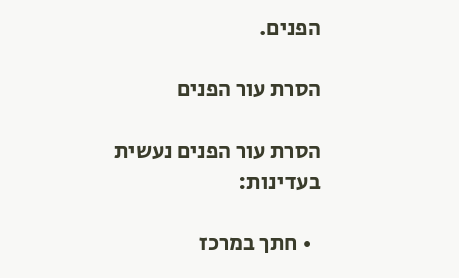הפנים.

הסרת עור הפנים

הסרת עור הפנים נעשית בעדינות:

  • חתך במרכז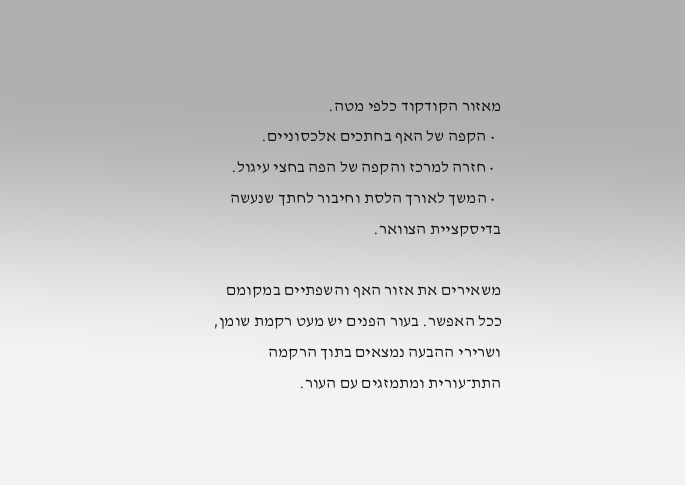מאזור הקודקוד כלפי מטה.
  • הקפה של האף בחתכים אלכסוניים.
  • חזרה למרכז והקפה של הפה בחצי עיגול.
  • המשך לאורך הלסת וחיבור לחתך שנעשה בדיסקציית הצוואר.

משאירים את אזור האף והשפתיים במקומם ככל האפשר. בעור הפנים יש מעט רקמת שומן, ושרירי ההבעה נמצאים בתוך הרקמה התת־עורית ומתמזגים עם העור.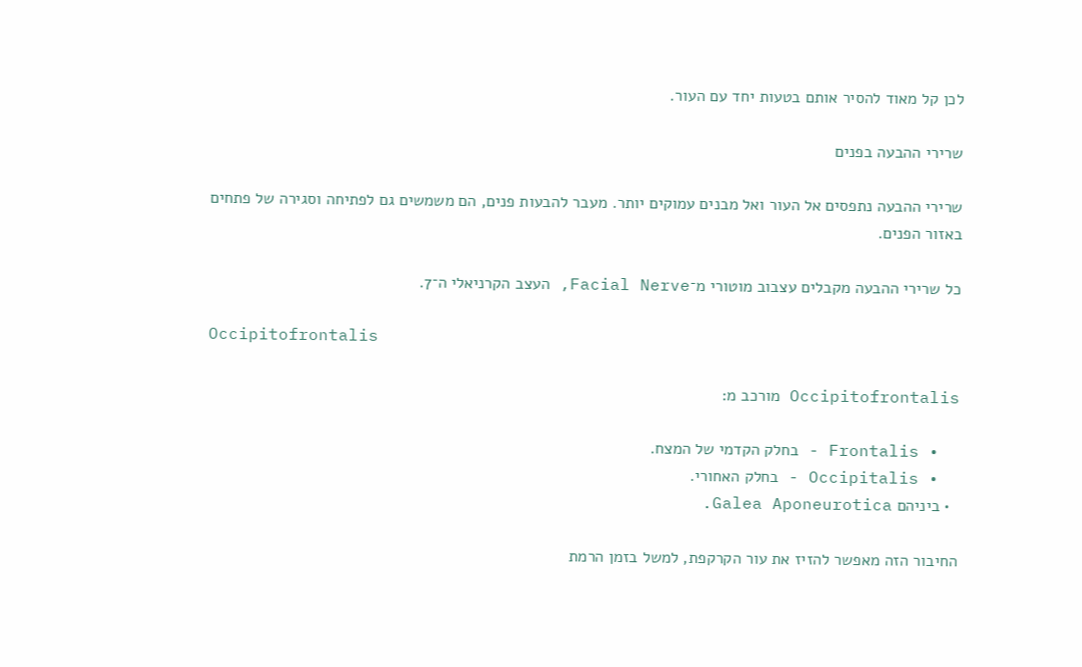לכן קל מאוד להסיר אותם בטעות יחד עם העור.

שרירי ההבעה בפנים

שרירי ההבעה נתפסים אל העור ואל מבנים עמוקים יותר. מעבר להבעות פנים, הם משמשים גם לפתיחה וסגירה של פתחים באזור הפנים.

כל שרירי ההבעה מקבלים עצבוב מוטורי מ־Facial Nerve, העצב הקרניאלי ה־7.

Occipitofrontalis

Occipitofrontalis מורכב מ:

  • Frontalis - בחלק הקדמי של המצח.
  • Occipitalis - בחלק האחורי.
  • ביניהם Galea Aponeurotica.

החיבור הזה מאפשר להזיז את עור הקרקפת, למשל בזמן הרמת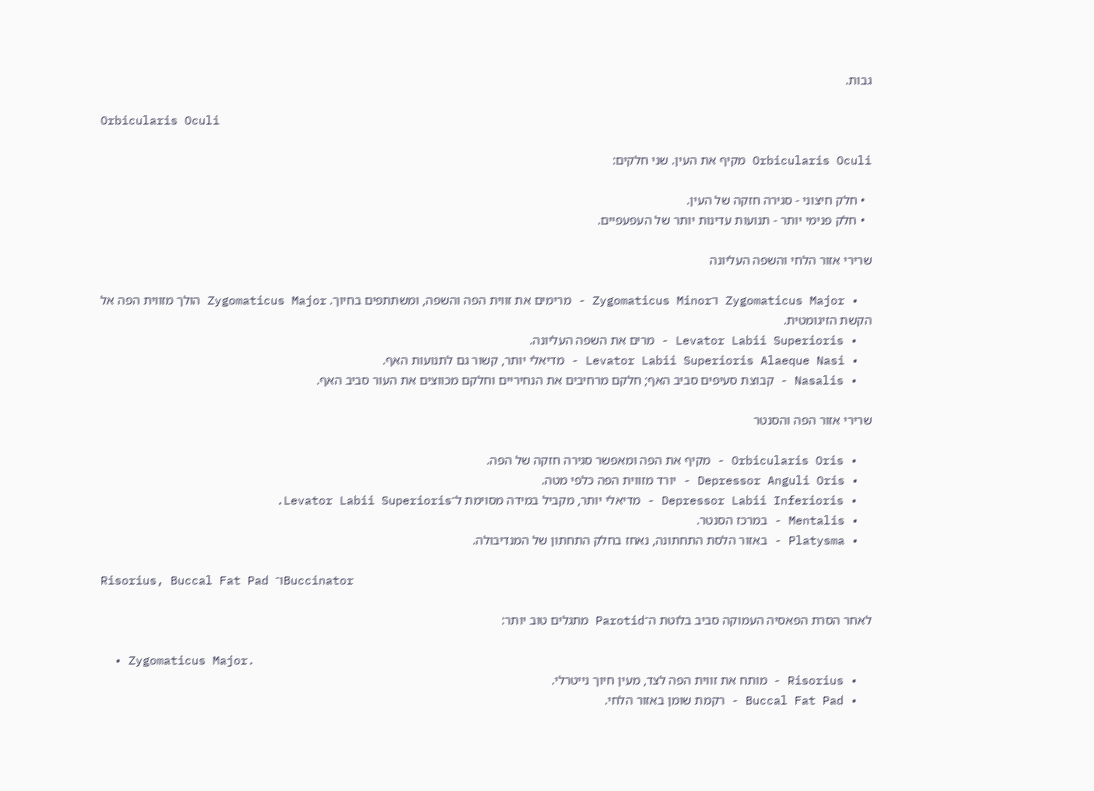גבות.

Orbicularis Oculi

Orbicularis Oculi מקיף את העין. שני חלקים:

  • חלק חיצוני - סגירה חזקה של העין.
  • חלק פנימי יותר - תנועות עדינות יותר של העפעפיים.

שרירי אזור הלחי והשפה העליונה

  • Zygomaticus Major ו־Zygomaticus Minor - מרימים את זווית הפה והשפה, ומשתתפים בחיוך. Zygomaticus Major הולך מזווית הפה אל הקשת הזיגומטית.
  • Levator Labii Superioris - מרים את השפה העליונה.
  • Levator Labii Superioris Alaeque Nasi - מדיאלי יותר, קשור גם לתנועות האף.
  • Nasalis - קבוצת סעיפים סביב האף; חלקם מרחיבים את הנחיריים וחלקם מכווצים את העור סביב האף.

שרירי אזור הפה והסנטר

  • Orbicularis Oris - מקיף את הפה ומאפשר סגירה חזקה של הפה.
  • Depressor Anguli Oris - יורד מזווית הפה כלפי מטה.
  • Depressor Labii Inferioris - מדיאלי יותר, מקביל במידה מסוימת ל־Levator Labii Superioris.
  • Mentalis - במרכז הסנטר.
  • Platysma - באזור הלסת התחתונה, נאחז בחלק התחתון של המנדיבולה.

Risorius, Buccal Fat Pad ו־Buccinator

לאחר הסרת הפאסיה העמוקה סביב בלוטת ה־Parotid מתגלים טוב יותר:

  • Zygomaticus Major.
  • Risorius - מותח את זווית הפה לצד, מעין חיוך נייטרלי.
  • Buccal Fat Pad - רקמת שומן באזור הלחי.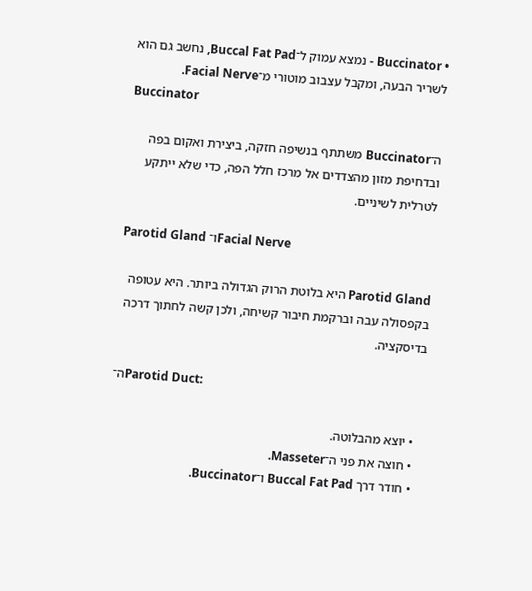• Buccinator - נמצא עמוק ל־Buccal Fat Pad, נחשב גם הוא לשריר הבעה, ומקבל עצבוב מוטורי מ־Facial Nerve.
Buccinator

ה־Buccinator משתתף בנשיפה חזקה, ביצירת ואקום בפה ובדחיפת מזון מהצדדים אל מרכז חלל הפה, כדי שלא ייתקע לטרלית לשיניים.

Parotid Gland ו־Facial Nerve

Parotid Gland היא בלוטת הרוק הגדולה ביותר. היא עטופה בקפסולה עבה וברקמת חיבור קשיחה, ולכן קשה לחתוך דרכה בדיסקציה.

ה־Parotid Duct:

  • יוצא מהבלוטה.
  • חוצה את פני ה־Masseter.
  • חודר דרך Buccal Fat Pad ו־Buccinator.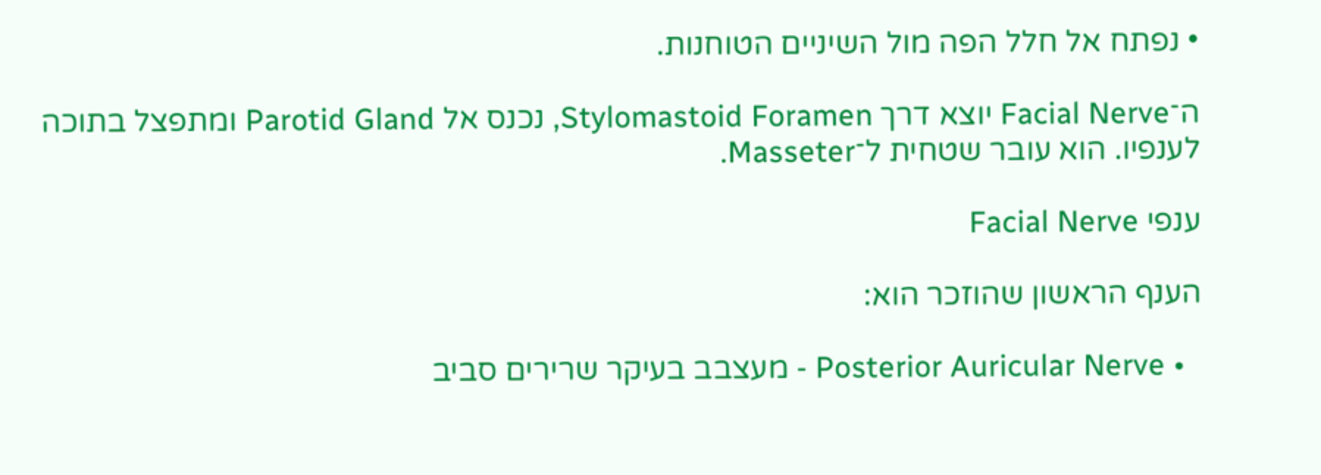• נפתח אל חלל הפה מול השיניים הטוחנות.

ה־Facial Nerve יוצא דרך Stylomastoid Foramen, נכנס אל Parotid Gland ומתפצל בתוכה לענפיו. הוא עובר שטחית ל־Masseter.

ענפי Facial Nerve

הענף הראשון שהוזכר הוא:

  • Posterior Auricular Nerve - מעצבב בעיקר שרירים סביב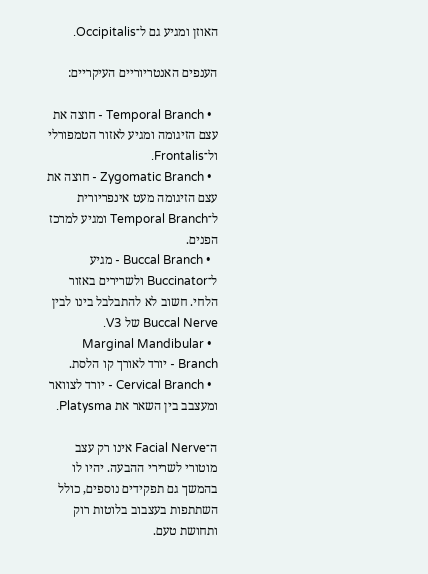האוזן ומגיע גם ל־Occipitalis.

הענפים האנטריוריים העיקריים:

  • Temporal Branch - חוצה את עצם הזיגומה ומגיע לאזור הטמפורלי ול־Frontalis.
  • Zygomatic Branch - חוצה את עצם הזיגומה מעט אינפריורית ל־Temporal Branch ומגיע למרכז הפנים.
  • Buccal Branch - מגיע ל־Buccinator ולשרירים באזור הלחי. חשוב לא להתבלבל בינו לבין Buccal Nerve של V3.
  • Marginal Mandibular Branch - יורד לאורך קו הלסת.
  • Cervical Branch - יורד לצוואר ומעצבב בין השאר את Platysma.

ה־Facial Nerve אינו רק עצב מוטורי לשרירי ההבעה. יהיו לו בהמשך גם תפקידים נוספים, כולל השתתפות בעצבוב בלוטות רוק ותחושת טעם.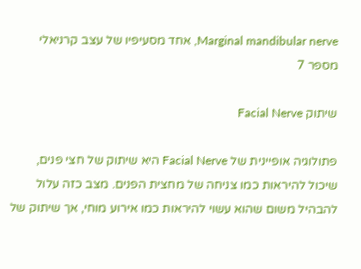Marginal mandibular nerve, אחד מסעיפיו של עצב קרניאלי מספר 7

שיתוק Facial Nerve

פתולוגיה אופיינית של Facial Nerve היא שיתוק של חצי פנים, שיכול להיראות כמו צניחה של מחצית הפנים. מצב כזה עלול להבהיל משום שהוא עשוי להיראות כמו אירוע מוחי, אך שיתוק של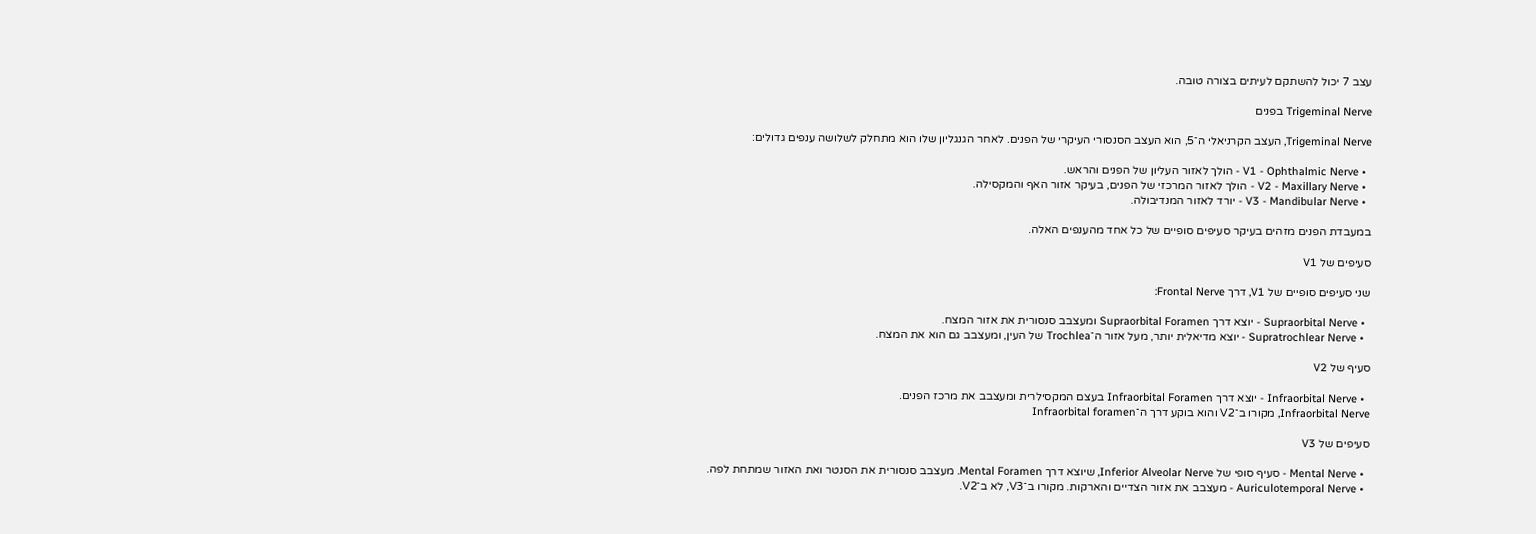עצב 7 יכול להשתקם לעיתים בצורה טובה.

Trigeminal Nerve בפנים

Trigeminal Nerve, העצב הקרניאלי ה־5, הוא העצב הסנסורי העיקרי של הפנים. לאחר הגנגליון שלו הוא מתחלק לשלושה ענפים גדולים:

  • V1 - Ophthalmic Nerve - הולך לאזור העליון של הפנים והראש.
  • V2 - Maxillary Nerve - הולך לאזור המרכזי של הפנים, בעיקר אזור האף והמקסילה.
  • V3 - Mandibular Nerve - יורד לאזור המנדיבולה.

במעבדת הפנים מזהים בעיקר סעיפים סופיים של כל אחד מהענפים האלה.

סעיפים של V1

שני סעיפים סופיים של V1, דרך Frontal Nerve:

  • Supraorbital Nerve - יוצא דרך Supraorbital Foramen ומעצבב סנסורית את אזור המצח.
  • Supratrochlear Nerve - יוצא מדיאלית יותר, מעל אזור ה־Trochlea של העין, ומעצבב גם הוא את המצח.

סעיף של V2

  • Infraorbital Nerve - יוצא דרך Infraorbital Foramen בעצם המקסילרית ומעצבב את מרכז הפנים.
Infraorbital Nerve, מקורו ב־V2 והוא בוקע דרך ה־Infraorbital foramen

סעיפים של V3

  • Mental Nerve - סעיף סופי של Inferior Alveolar Nerve, שיוצא דרך Mental Foramen. מעצבב סנסורית את הסנטר ואת האזור שמתחת לפה.
  • Auriculotemporal Nerve - מעצבב את אזור הצדיים והארקות. מקורו ב־V3, לא ב־V2.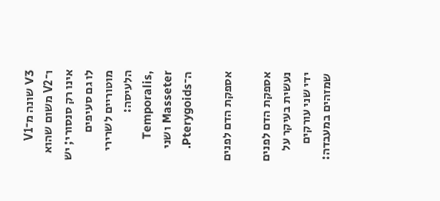V3 שונה מ־V1 ו־V2 משום שהוא אינו רק סנסורי; יש לו גם סעיפים מוטוריים לשרירי הלעיסה: Temporalis, Masseter ושני ה־Pterygoids.

אספקת הדם לפנים

אספקת הדם לפנים נעשית בעיקר על ידי שני עורקים שמזהים במעבדה: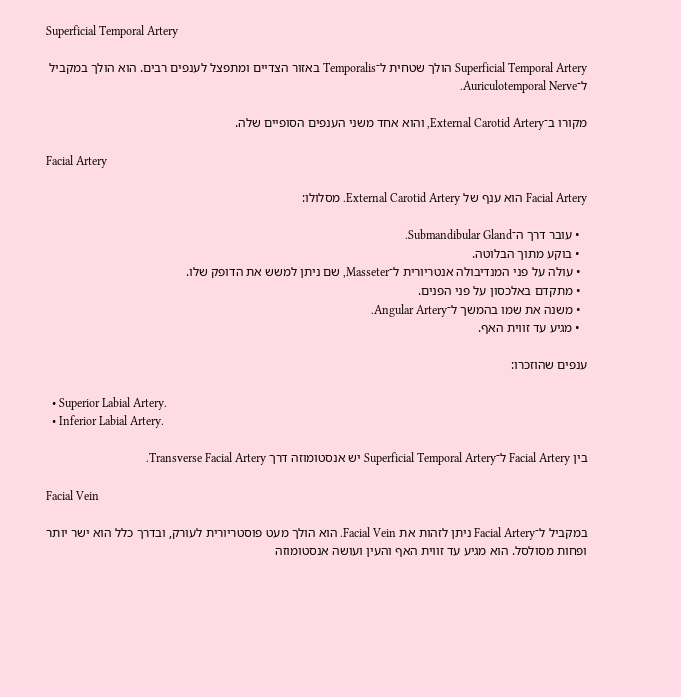Superficial Temporal Artery

Superficial Temporal Artery הולך שטחית ל־Temporalis באזור הצדיים ומתפצל לענפים רבים. הוא הולך במקביל ל־Auriculotemporal Nerve.

מקורו ב־External Carotid Artery, והוא אחד משני הענפים הסופיים שלה.

Facial Artery

Facial Artery הוא ענף של External Carotid Artery. מסלולו:

  • עובר דרך ה־Submandibular Gland.
  • בוקע מתוך הבלוטה.
  • עולה על פני המנדיבולה אנטריורית ל־Masseter, שם ניתן למשש את הדופק שלו.
  • מתקדם באלכסון על פני הפנים.
  • משנה את שמו בהמשך ל־Angular Artery.
  • מגיע עד זווית האף.

ענפים שהוזכרו:

  • Superior Labial Artery.
  • Inferior Labial Artery.

בין Facial Artery ל־Superficial Temporal Artery יש אנסטומוזה דרך Transverse Facial Artery.

Facial Vein

במקביל ל־Facial Artery ניתן לזהות את Facial Vein. הוא הולך מעט פוסטריורית לעורק, ובדרך כלל הוא ישר יותר ופחות מסולסל. הוא מגיע עד זווית האף והעין ועושה אנסטומוזה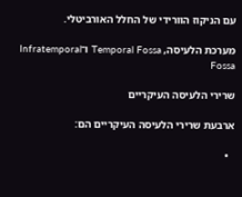עם הניקוז הוורידי של החלל האורביטלי.

מערכת הלעיסה, Temporal Fossa ו־Infratemporal Fossa

שרירי הלעיסה העיקריים

ארבעת שרירי הלעיסה העיקריים הם:

  •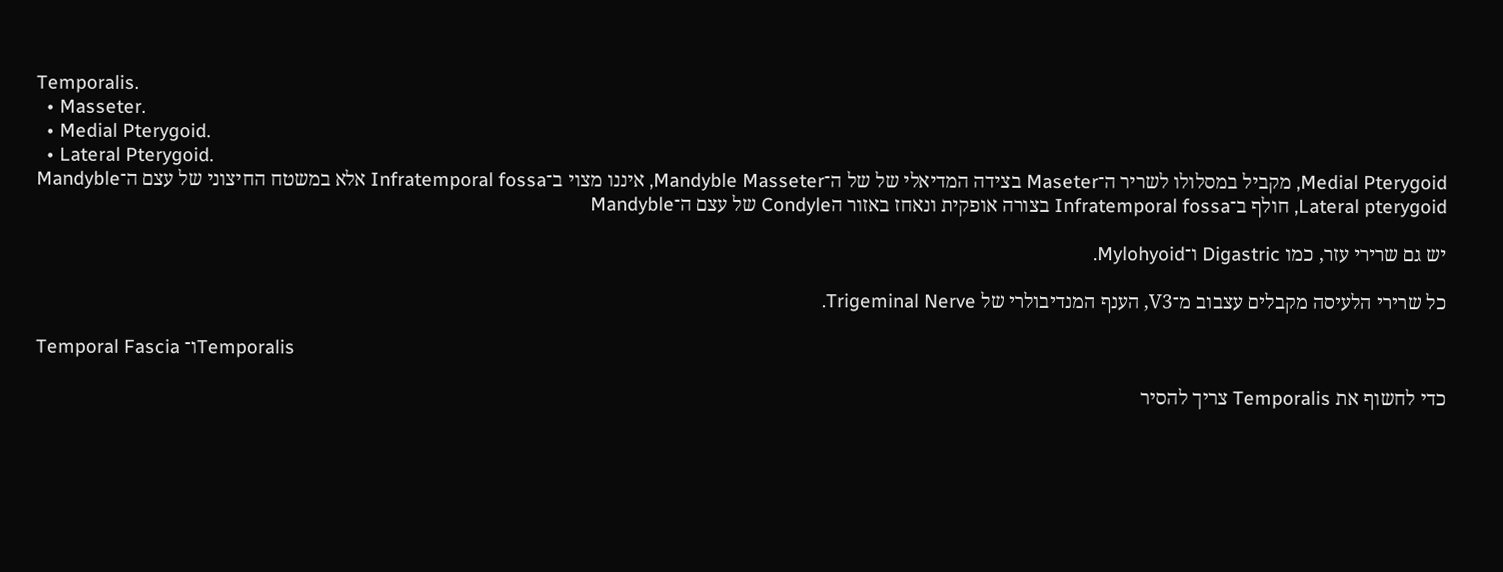Temporalis.
  • Masseter.
  • Medial Pterygoid.
  • Lateral Pterygoid.
Medial Pterygoid, מקביל במסלולו לשריר ה־Maseter בצידה המדיאלי של של ה־Mandyble Masseter, איננו מצוי ב־Infratemporal fossa אלא במשטח החיצוני של עצם ה־Mandyble Lateral pterygoid, חולף ב־Infratemporal fossa בצורה אופקית ונאחז באזור הCondyle של עצם ה־Mandyble

יש גם שרירי עזר, כמו Digastric ו־Mylohyoid.

כל שרירי הלעיסה מקבלים עצבוב מ־V3, הענף המנדיבולרי של Trigeminal Nerve.

Temporal Fascia ו־Temporalis

כדי לחשוף את Temporalis צריך להסיר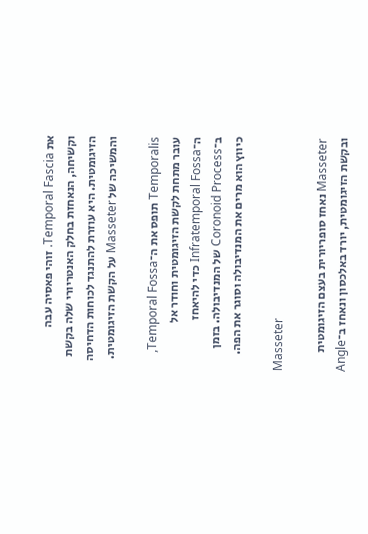את Temporal Fascia. זוהי פאסיה עבה וקשיחה, הנאחזת בחלק האנטריורי שלה בקשת הזיגומטית. היא עוזרת להתנגד לכוחות הדחיסה והמשיכה של Masseter על הקשת הזיגומטית.

Temporalis תופס את ה־Temporal Fossa, עובר מתחת לקשת הזיגומטית וחודר אל ה־Infratemporal Fossa כדי להיאחז ב־Coronoid Process של המנדיבולה. בזמן כיווץ הוא מרים את המנדיבולה וסוגר את הפה.

Masseter

Masseter נאחז סופריורית בעצם הזיגומטית ובקשת הזיגומטית, יורד באלכסון ונאחז ב־Angle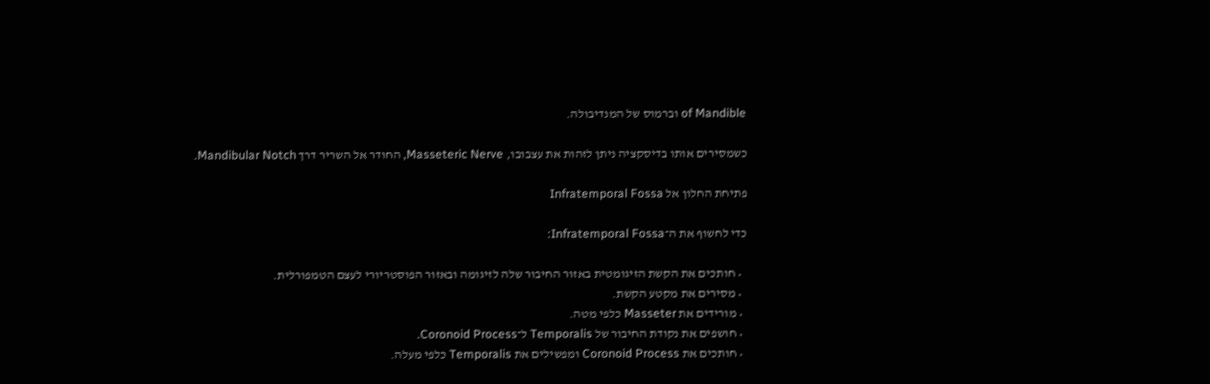of Mandible וברמוס של המנדיבולה.

כשמסירים אותו בדיסקציה ניתן לזהות את עצבובו, Masseteric Nerve, החודר אל השריר דרך Mandibular Notch.

פתיחת החלון אל Infratemporal Fossa

כדי לחשוף את ה־Infratemporal Fossa:

  • חותכים את הקשת הזיגומטית באזור החיבור שלה לזיגומה ובאזור הפוסטריורי לעצם הטמפורלית.
  • מסירים את מקטע הקשת.
  • מורידים את Masseter כלפי מטה.
  • חושפים את נקודת החיבור של Temporalis ל־Coronoid Process.
  • חותכים את Coronoid Process ומפשילים את Temporalis כלפי מעלה.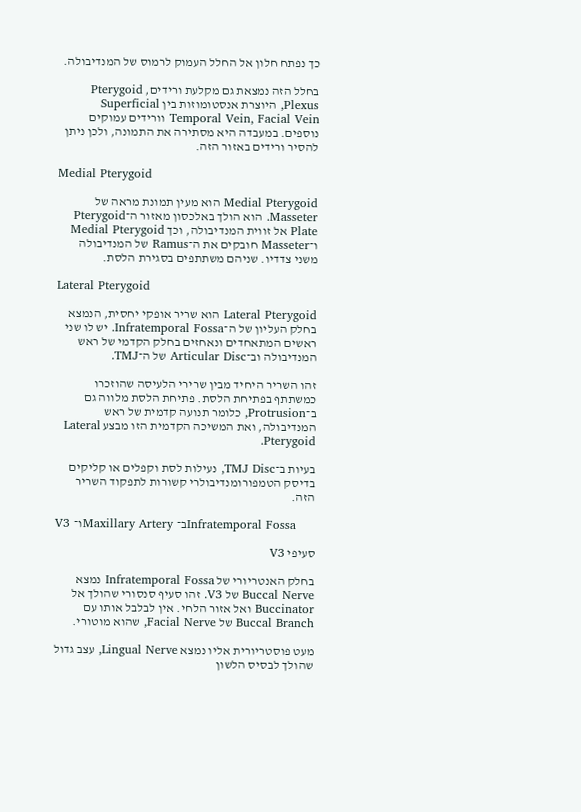כך נפתח חלון אל החלל העמוק לרמוס של המנדיבולה.

בחלל הזה נמצאת גם מקלעת ורידים, Pterygoid Plexus, היוצרת אנסטומוזות בין Superficial Temporal Vein, Facial Vein וורידים עמוקים נוספים. במעבדה היא מסתירה את התמונה, ולכן ניתן להסיר ורידים באזור הזה.

Medial Pterygoid

Medial Pterygoid הוא מעין תמונת מראה של Masseter. הוא הולך באלכסון מאזור ה־Pterygoid Plate אל זווית המנדיבולה, וכך Medial Pterygoid ו־Masseter חובקים את ה־Ramus של המנדיבולה משני צדדיו. שניהם משתתפים בסגירת הלסת.

Lateral Pterygoid

Lateral Pterygoid הוא שריר אופקי יחסית, הנמצא בחלק העליון של ה־Infratemporal Fossa. יש לו שני ראשים המתאחדים ונאחזים בחלק הקדמי של ראש המנדיבולה וב־Articular Disc של ה־TMJ.

זהו השריר היחיד מבין שרירי הלעיסה שהוזכרו כמשתתף בפתיחת הלסת. פתיחת הלסת מלווה גם ב־Protrusion, כלומר תנועה קדמית של ראש המנדיבולה, ואת המשיכה הקדמית הזו מבצע Lateral Pterygoid.

בעיות ב־TMJ Disc, נעילות לסת וקפלים או קליקים בדיסק הטמפורומנדיבולרי קשורות לתפקוד השריר הזה.

V3 ו־Maxillary Artery ב־Infratemporal Fossa

סעיפי V3

בחלק האנטריורי של Infratemporal Fossa נמצא Buccal Nerve של V3. זהו סעיף סנסורי שהולך אל Buccinator ואל אזור הלחי. אין לבלבל אותו עם Buccal Branch של Facial Nerve, שהוא מוטורי.

מעט פוסטריורית אליו נמצא Lingual Nerve, עצב גדול שהולך לבסיס הלשון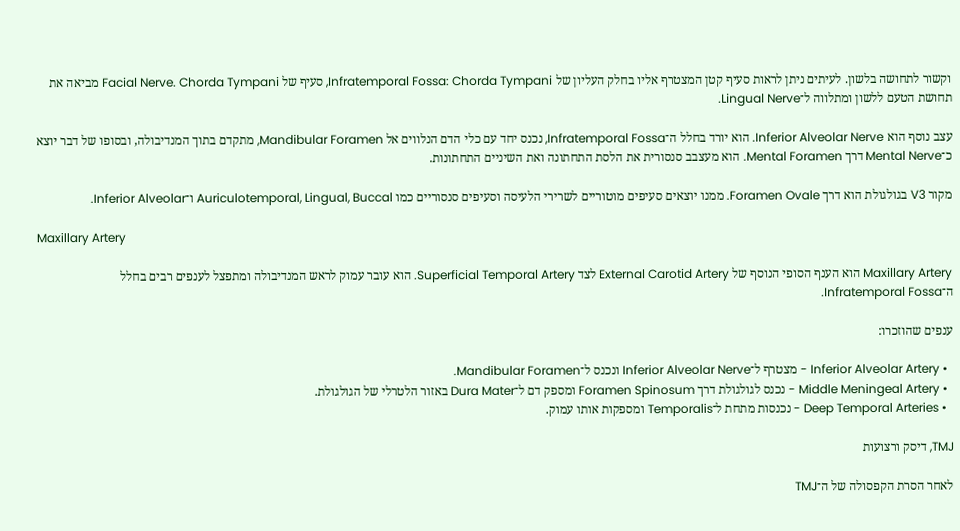וקשור לתחושה בלשון. לעיתים ניתן לראות סעיף קטן המצטרף אליו בחלק העליון של Infratemporal Fossa: Chorda Tympani, סעיף של Facial Nerve. Chorda Tympani מביאה את תחושת הטעם ללשון ומתלווה ל־Lingual Nerve.

עצב נוסף הוא Inferior Alveolar Nerve. הוא יורד בחלל ה־Infratemporal Fossa, נכנס יחד עם כלי הדם הנלווים אל Mandibular Foramen, מתקדם בתוך המנדיבולה, ובסופו של דבר יוצא כ־Mental Nerve דרך Mental Foramen. הוא מעצבב סנסורית את הלסת התחתונה ואת השיניים התחתונות.

מקור V3 בגולגולת הוא דרך Foramen Ovale. ממנו יוצאים סעיפים מוטוריים לשרירי הלעיסה וסעיפים סנסוריים כמו Auriculotemporal, Lingual, Buccal ו־Inferior Alveolar.

Maxillary Artery

Maxillary Artery הוא הענף הסופי הנוסף של External Carotid Artery לצד Superficial Temporal Artery. הוא עובר עמוק לראש המנדיבולה ומתפצל לענפים רבים בחלל ה־Infratemporal Fossa.

ענפים שהוזכרו:

  • Inferior Alveolar Artery - מצטרף ל־Inferior Alveolar Nerve ונכנס ל־Mandibular Foramen.
  • Middle Meningeal Artery - נכנס לגולגולת דרך Foramen Spinosum ומספק דם ל־Dura Mater באזור הלטרלי של הגולגולת.
  • Deep Temporal Arteries - נכנסות מתחת ל־Temporalis ומספקות אותו עמוק.

TMJ, דיסק ורצועות

לאחר הסרת הקפסולה של ה־TMJ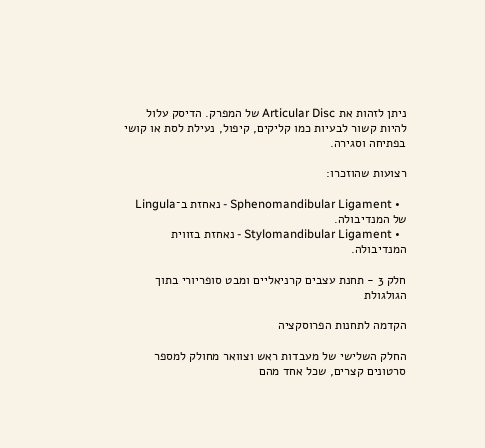ניתן לזהות את Articular Disc של המפרק. הדיסק עלול להיות קשור לבעיות כמו קליקים, קיפול, נעילת לסת או קושי בפתיחה וסגירה.

רצועות שהוזכרו:

  • Sphenomandibular Ligament - נאחזת ב־Lingula של המנדיבולה.
  • Stylomandibular Ligament - נאחזת בזווית המנדיבולה.

חלק 3 - תחנת עצבים קרניאליים ומבט סופריורי בתוך הגולגולת

הקדמה לתחנות הפרוסקציה

החלק השלישי של מעבדות ראש וצוואר מחולק למספר סרטונים קצרים, שכל אחד מהם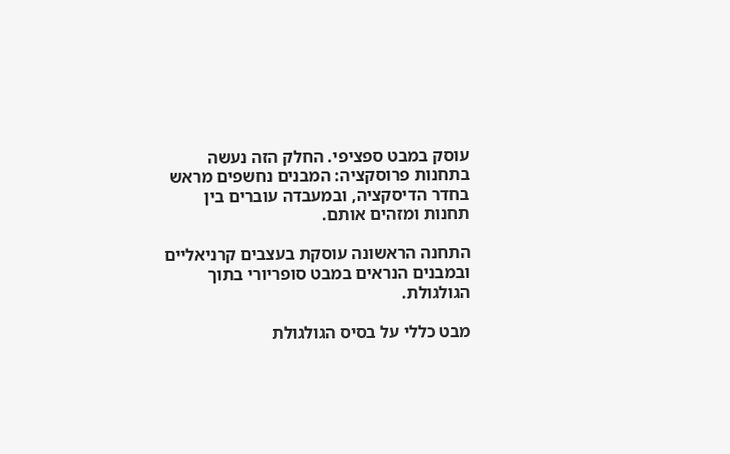עוסק במבט ספציפי. החלק הזה נעשה בתחנות פרוסקציה: המבנים נחשפים מראש בחדר הדיסקציה, ובמעבדה עוברים בין תחנות ומזהים אותם.

התחנה הראשונה עוסקת בעצבים קרניאליים ובמבנים הנראים במבט סופריורי בתוך הגולגולת.

מבט כללי על בסיס הגולגולת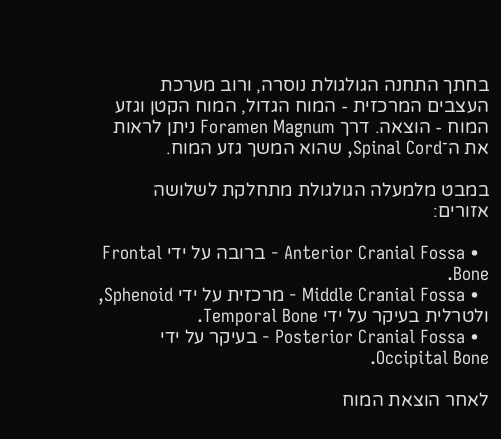בחתך התחנה הגולגולת נוסרה, ורוב מערכת העצבים המרכזית - המוח הגדול, המוח הקטן וגזע המוח - הוצאה. דרך Foramen Magnum ניתן לראות את ה־Spinal Cord, שהוא המשך גזע המוח.

במבט מלמעלה הגולגולת מתחלקת לשלושה אזורים:

  • Anterior Cranial Fossa - ברובה על ידי Frontal Bone.
  • Middle Cranial Fossa - מרכזית על ידי Sphenoid, ולטרלית בעיקר על ידי Temporal Bone.
  • Posterior Cranial Fossa - בעיקר על ידי Occipital Bone.

לאחר הוצאת המוח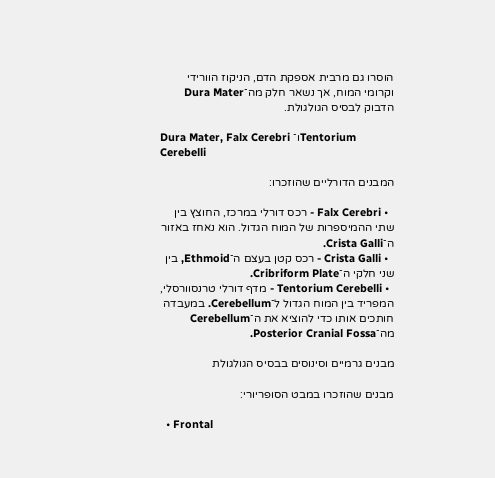הוסרו גם מרבית אספקת הדם, הניקוז הוורידי וקרומי המוח, אך נשאר חלק מה־Dura Mater הדבוק לבסיס הגולגולת.

Dura Mater, Falx Cerebri ו־Tentorium Cerebelli

המבנים הדורליים שהוזכרו:

  • Falx Cerebri - רכס דורלי במרכז, החוצץ בין שתי ההמיספרות של המוח הגדול. הוא נאחז באזור ה־Crista Galli.
  • Crista Galli - רכס קטן בעצם ה־Ethmoid, בין שני חלקי ה־Cribriform Plate.
  • Tentorium Cerebelli - מדף דורלי טרנסוורסלי, המפריד בין המוח הגדול ל־Cerebellum. במעבדה חותכים אותו כדי להוציא את ה־Cerebellum מה־Posterior Cranial Fossa.

מבנים גרמיים וסינוסים בבסיס הגולגולת

מבנים שהוזכרו במבט הסופריורי:

  • Frontal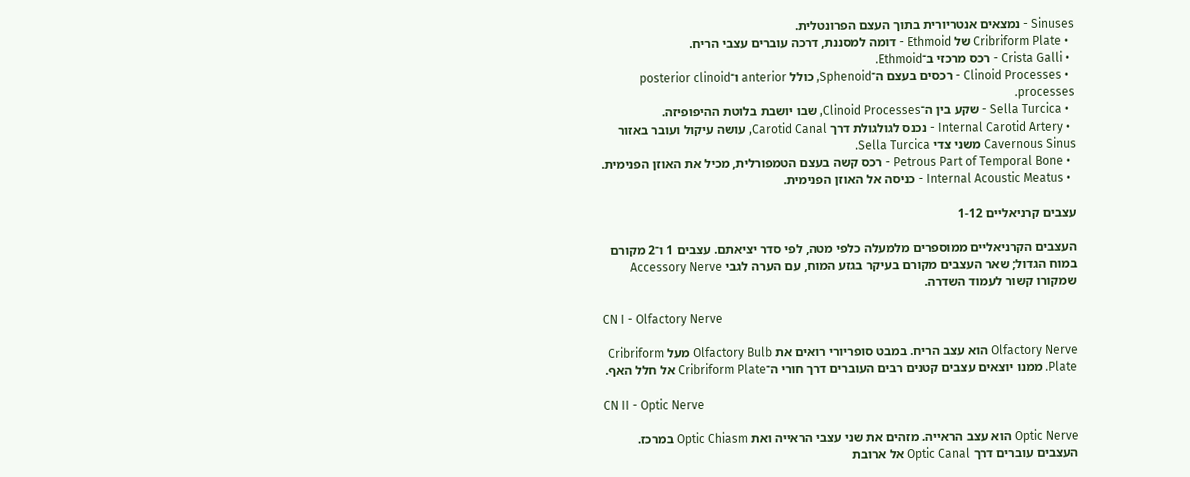Sinuses - נמצאים אנטריורית בתוך העצם הפרונטלית.
  • Cribriform Plate של Ethmoid - דומה למסננת, דרכה עוברים עצבי הריח.
  • Crista Galli - רכס מרכזי ב־Ethmoid.
  • Clinoid Processes - רכסים בעצם ה־Sphenoid, כולל anterior ו־posterior clinoid processes.
  • Sella Turcica - שקע בין ה־Clinoid Processes, שבו יושבת בלוטת ההיפופיזה.
  • Internal Carotid Artery - נכנס לגולגולת דרך Carotid Canal, עושה עיקול ועובר באזור Cavernous Sinus משני צדי Sella Turcica.
  • Petrous Part of Temporal Bone - רכס קשה בעצם הטמפורלית, מכיל את האוזן הפנימית.
  • Internal Acoustic Meatus - כניסה אל האוזן הפנימית.

עצבים קרניאליים 1-12

העצבים הקרניאליים ממוספרים מלמעלה כלפי מטה, לפי סדר יציאתם. עצבים 1 ו־2 מקורם במוח הגדול; שאר העצבים מקורם בעיקר בגזע המוח, עם הערה לגבי Accessory Nerve שמקורו קשור לעמוד השדרה.

CN I - Olfactory Nerve

Olfactory Nerve הוא עצב הריח. במבט סופריורי רואים את Olfactory Bulb מעל Cribriform Plate. ממנו יוצאים עצבים קטנים רבים העוברים דרך חורי ה־Cribriform Plate אל חלל האף.

CN II - Optic Nerve

Optic Nerve הוא עצב הראייה. מזהים את שני עצבי הראייה ואת Optic Chiasm במרכז. העצבים עוברים דרך Optic Canal אל ארובת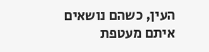העין, כשהם נושאים איתם מעטפת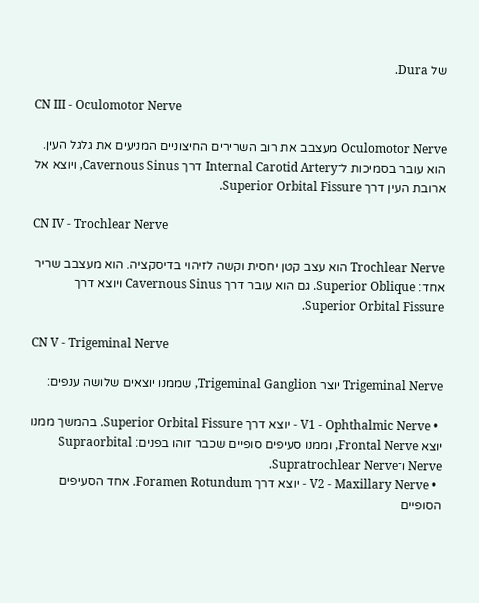של Dura.

CN III - Oculomotor Nerve

Oculomotor Nerve מעצבב את רוב השרירים החיצוניים המניעים את גלגל העין. הוא עובר בסמיכות ל־Internal Carotid Artery דרך Cavernous Sinus, ויוצא אל ארובת העין דרך Superior Orbital Fissure.

CN IV - Trochlear Nerve

Trochlear Nerve הוא עצב קטן יחסית וקשה לזיהוי בדיסקציה. הוא מעצבב שריר אחד: Superior Oblique. גם הוא עובר דרך Cavernous Sinus ויוצא דרך Superior Orbital Fissure.

CN V - Trigeminal Nerve

Trigeminal Nerve יוצר Trigeminal Ganglion, שממנו יוצאים שלושה ענפים:

  • V1 - Ophthalmic Nerve - יוצא דרך Superior Orbital Fissure. בהמשך ממנו יוצא Frontal Nerve, וממנו סעיפים סופיים שכבר זוהו בפנים: Supraorbital Nerve ו־Supratrochlear Nerve.
  • V2 - Maxillary Nerve - יוצא דרך Foramen Rotundum. אחד הסעיפים הסופיים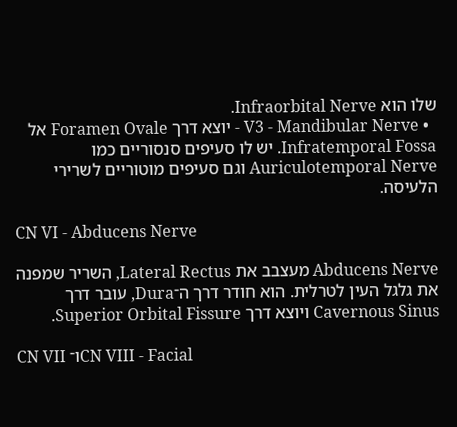שלו הוא Infraorbital Nerve.
  • V3 - Mandibular Nerve - יוצא דרך Foramen Ovale אל Infratemporal Fossa. יש לו סעיפים סנסוריים כמו Auriculotemporal Nerve וגם סעיפים מוטוריים לשרירי הלעיסה.

CN VI - Abducens Nerve

Abducens Nerve מעצבב את Lateral Rectus, השריר שמפנה את גלגל העין לטרלית. הוא חודר דרך ה־Dura, עובר דרך Cavernous Sinus ויוצא דרך Superior Orbital Fissure.

CN VII ו־CN VIII - Facial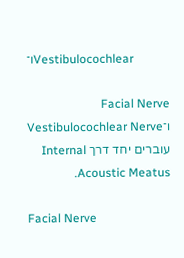ו־Vestibulocochlear

Facial Nerve ו־Vestibulocochlear Nerve עוברים יחד דרך Internal Acoustic Meatus.

Facial Nerve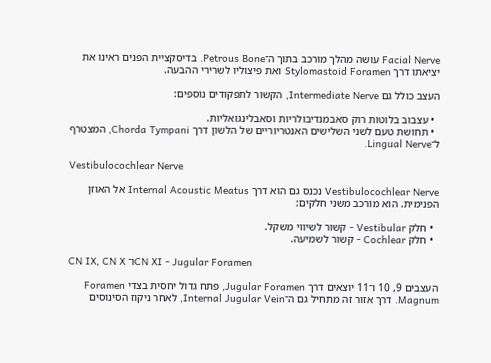Facial Nerve עושה מהלך מורכב בתוך ה־Petrous Bone. בדיסקציית הפנים ראינו את יציאתו דרך Stylomastoid Foramen ואת פיצוליו לשרירי ההבעה.

העצב כולל גם Intermediate Nerve, הקשור לתפקודים נוספים:

  • עצבוב בלוטות רוק סאבמנדיבולריות וסאבלינגואליות.
  • תחושת טעם לשני השלישים האנטריוריים של הלשון דרך Chorda Tympani, המצטרף ל־Lingual Nerve.

Vestibulocochlear Nerve

Vestibulocochlear Nerve נכנס גם הוא דרך Internal Acoustic Meatus אל האוזן הפנימית. הוא מורכב משני חלקים:

  • חלק Vestibular - קשור לשיווי משקל.
  • חלק Cochlear - קשור לשמיעה.

CN IX, CN X ו־CN XI - Jugular Foramen

העצבים 9, 10 ו־11 יוצאים דרך Jugular Foramen, פתח גדול יחסית בצדי Foramen Magnum. דרך אזור זה מתחיל גם ה־Internal Jugular Vein, לאחר ניקוז הסינוסים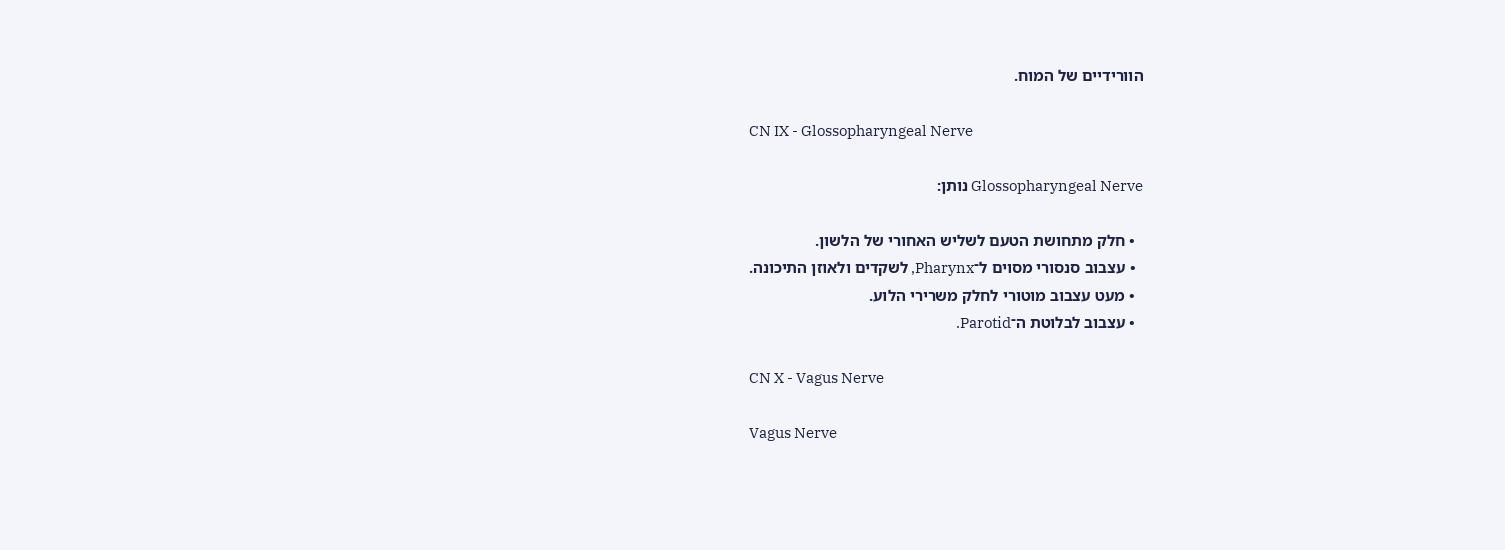הוורידיים של המוח.

CN IX - Glossopharyngeal Nerve

Glossopharyngeal Nerve נותן:

  • חלק מתחושת הטעם לשליש האחורי של הלשון.
  • עצבוב סנסורי מסוים ל־Pharynx, לשקדים ולאוזן התיכונה.
  • מעט עצבוב מוטורי לחלק משרירי הלוע.
  • עצבוב לבלוטת ה־Parotid.

CN X - Vagus Nerve

Vagus Nerve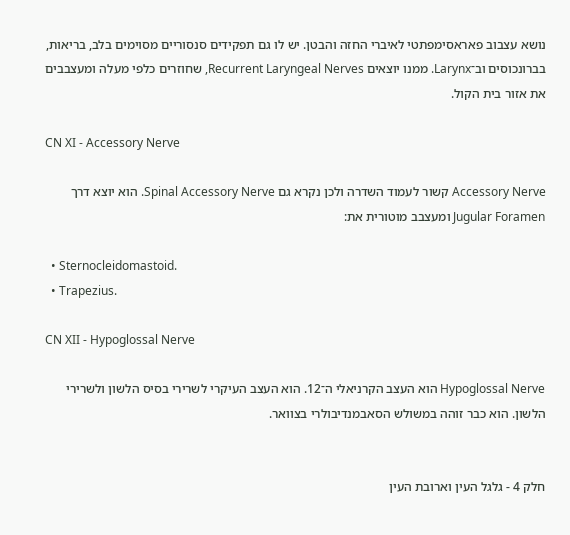נושא עצבוב פאראסימפתטי לאיברי החזה והבטן. יש לו גם תפקידים סנסוריים מסוימים בלב, בריאות, בברונכוסים וב־Larynx. ממנו יוצאים Recurrent Laryngeal Nerves, שחוזרים כלפי מעלה ומעצבבים את אזור בית הקול.

CN XI - Accessory Nerve

Accessory Nerve קשור לעמוד השדרה ולכן נקרא גם Spinal Accessory Nerve. הוא יוצא דרך Jugular Foramen ומעצבב מוטורית את:

  • Sternocleidomastoid.
  • Trapezius.

CN XII - Hypoglossal Nerve

Hypoglossal Nerve הוא העצב הקרניאלי ה־12. הוא העצב העיקרי לשרירי בסיס הלשון ולשרירי הלשון. הוא כבר זוהה במשולש הסאבמנדיבולרי בצוואר.


חלק 4 - גלגל העין וארובת העין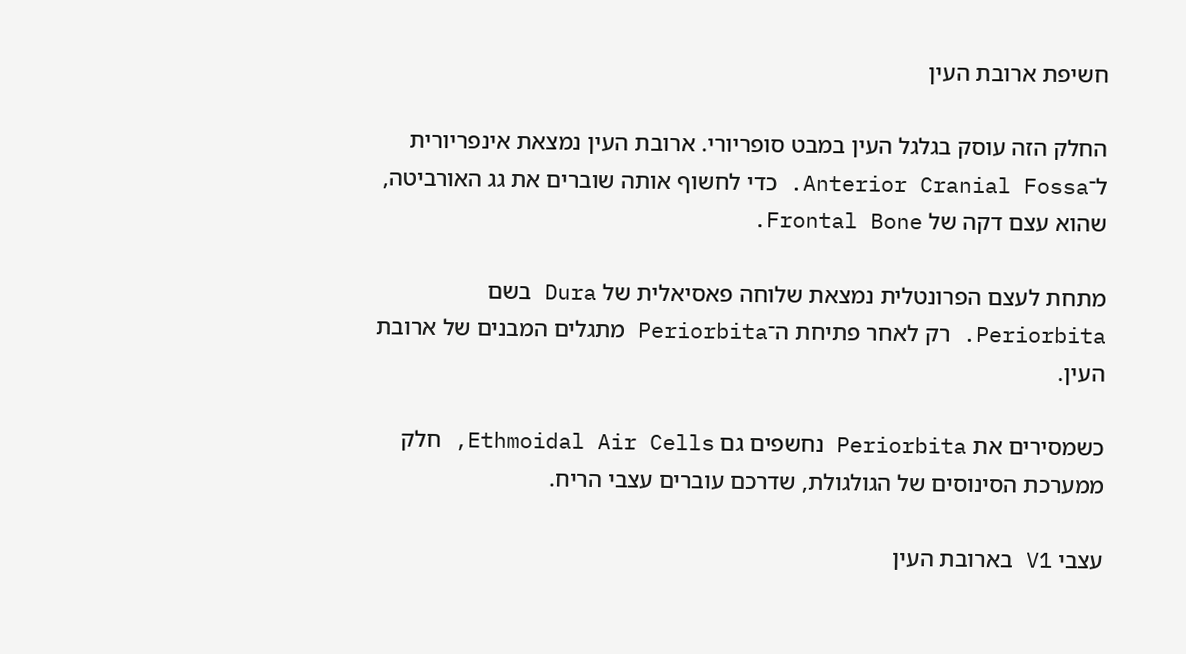חשיפת ארובת העין

החלק הזה עוסק בגלגל העין במבט סופריורי. ארובת העין נמצאת אינפריורית ל־Anterior Cranial Fossa. כדי לחשוף אותה שוברים את גג האורביטה, שהוא עצם דקה של Frontal Bone.

מתחת לעצם הפרונטלית נמצאת שלוחה פאסיאלית של Dura בשם Periorbita. רק לאחר פתיחת ה־Periorbita מתגלים המבנים של ארובת העין.

כשמסירים את Periorbita נחשפים גם Ethmoidal Air Cells, חלק ממערכת הסינוסים של הגולגולת, שדרכם עוברים עצבי הריח.

עצבי V1 בארובת העין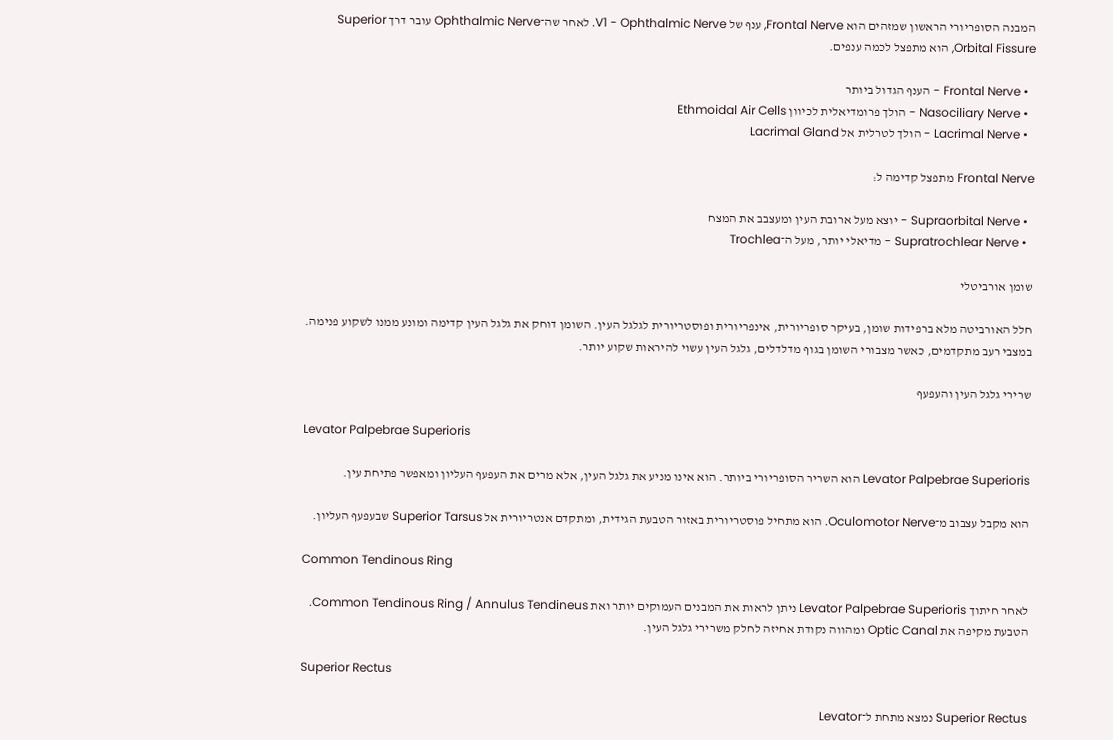המבנה הסופריורי הראשון שמזהים הוא Frontal Nerve, ענף של V1 - Ophthalmic Nerve. לאחר שה־Ophthalmic Nerve עובר דרך Superior Orbital Fissure, הוא מתפצל לכמה ענפים.

  • Frontal Nerve - הענף הגדול ביותר
  • Nasociliary Nerve - הולך פרומדיאלית לכיוון Ethmoidal Air Cells
  • Lacrimal Nerve - הולך לטרלית אל Lacrimal Gland

Frontal Nerve מתפצל קדימה ל:

  • Supraorbital Nerve - יוצא מעל ארובת העין ומעצבב את המצח
  • Supratrochlear Nerve - מדיאלי יותר, מעל ה־Trochlea

שומן אורביטלי

חלל האורביטה מלא ברפידות שומן, בעיקר סופריורית, אינפריורית ופוסטריורית לגלגל העין. השומן דוחק את גלגל העין קדימה ומונע ממנו לשקוע פנימה. במצבי רעב מתקדמים, כאשר מצבורי השומן בגוף מדלדלים, גלגל העין עשוי להיראות שקוע יותר.

שרירי גלגל העין והעפעף

Levator Palpebrae Superioris

Levator Palpebrae Superioris הוא השריר הסופריורי ביותר. הוא אינו מניע את גלגל העין, אלא מרים את העפעף העליון ומאפשר פתיחת עין.

הוא מקבל עצבוב מ־Oculomotor Nerve. הוא מתחיל פוסטריורית באזור הטבעת הגידית, ומתקדם אנטריורית אל Superior Tarsus שבעפעף העליון.

Common Tendinous Ring

לאחר חיתוך Levator Palpebrae Superioris ניתן לראות את המבנים העמוקים יותר ואת Common Tendinous Ring / Annulus Tendineus. הטבעת מקיפה את Optic Canal ומהווה נקודת אחיזה לחלק משרירי גלגל העין.

Superior Rectus

Superior Rectus נמצא מתחת ל־Levator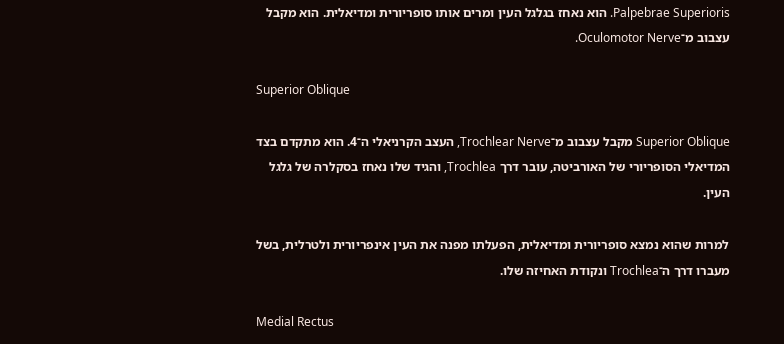Palpebrae Superioris. הוא נאחז בגלגל העין ומרים אותו סופריורית ומדיאלית. הוא מקבל עצבוב מ־Oculomotor Nerve.

Superior Oblique

Superior Oblique מקבל עצבוב מ־Trochlear Nerve, העצב הקרניאלי ה־4. הוא מתקדם בצד המדיאלי הסופריורי של האורביטה, עובר דרך Trochlea, והגיד שלו נאחז בסקלרה של גלגל העין.

למרות שהוא נמצא סופריורית ומדיאלית, הפעלתו מפנה את העין אינפריורית ולטרלית, בשל מעברו דרך ה־Trochlea ונקודת האחיזה שלו.

Medial Rectus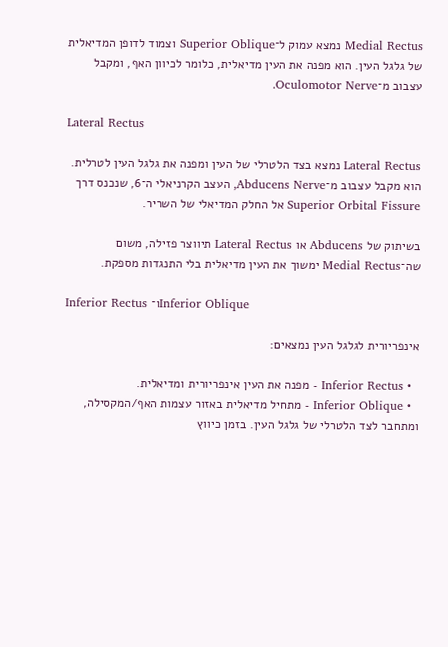Medial Rectus נמצא עמוק ל־Superior Oblique וצמוד לדופן המדיאלית של גלגל העין. הוא מפנה את העין מדיאלית, כלומר לכיוון האף, ומקבל עצבוב מ־Oculomotor Nerve.

Lateral Rectus

Lateral Rectus נמצא בצד הלטרלי של העין ומפנה את גלגל העין לטרלית. הוא מקבל עצבוב מ־Abducens Nerve, העצב הקרניאלי ה־6, שנכנס דרך Superior Orbital Fissure אל החלק המדיאלי של השריר.

בשיתוק של Abducens או Lateral Rectus תיווצר פזילה, משום שה־Medial Rectus ימשוך את העין מדיאלית בלי התנגדות מספקת.

Inferior Rectus ו־Inferior Oblique

אינפריורית לגלגל העין נמצאים:

  • Inferior Rectus - מפנה את העין אינפריורית ומדיאלית.
  • Inferior Oblique - מתחיל מדיאלית באזור עצמות האף/המקסילה, ומתחבר לצד הלטרלי של גלגל העין. בזמן כיווץ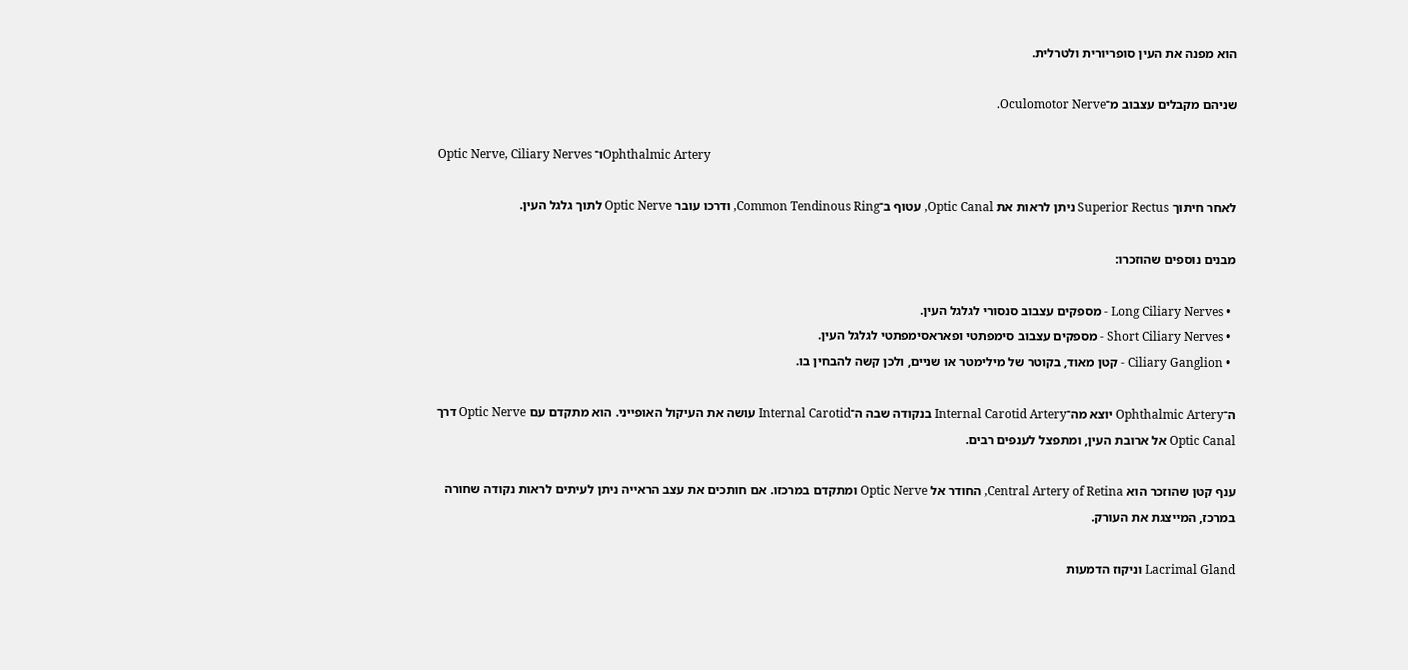הוא מפנה את העין סופריורית ולטרלית.

שניהם מקבלים עצבוב מ־Oculomotor Nerve.

Optic Nerve, Ciliary Nerves ו־Ophthalmic Artery

לאחר חיתוך Superior Rectus ניתן לראות את Optic Canal, עטוף ב־Common Tendinous Ring, ודרכו עובר Optic Nerve לתוך גלגל העין.

מבנים נוספים שהוזכרו:

  • Long Ciliary Nerves - מספקים עצבוב סנסורי לגלגל העין.
  • Short Ciliary Nerves - מספקים עצבוב סימפתטי ופאראסימפתטי לגלגל העין.
  • Ciliary Ganglion - קטן מאוד, בקוטר של מילימטר או שניים, ולכן קשה להבחין בו.

ה־Ophthalmic Artery יוצא מה־Internal Carotid Artery בנקודה שבה ה־Internal Carotid עושה את העיקול האופייני. הוא מתקדם עם Optic Nerve דרך Optic Canal אל ארובת העין, ומתפצל לענפים רבים.

ענף קטן שהוזכר הוא Central Artery of Retina, החודר אל Optic Nerve ומתקדם במרכזו. אם חותכים את עצב הראייה ניתן לעיתים לראות נקודה שחורה במרכז, המייצגת את העורק.

Lacrimal Gland וניקוז הדמעות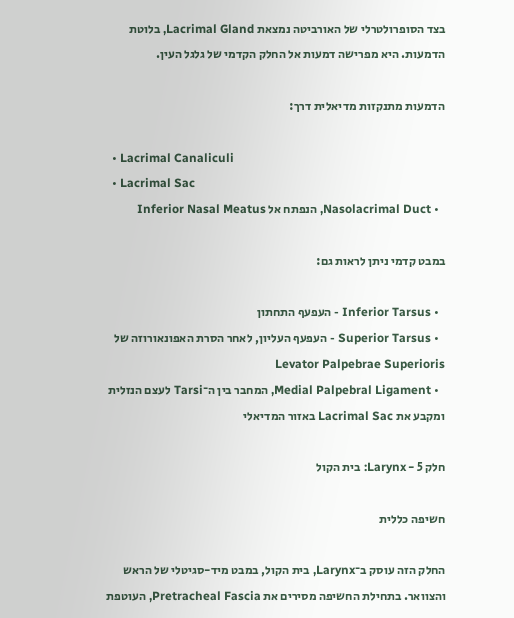בצד הסופרולטרלי של האורביטה נמצאת Lacrimal Gland, בלוטת הדמעות. היא מפרישה דמעות אל החלק הקדמי של גלגל העין.

הדמעות מתנקזות מדיאלית דרך:

  • Lacrimal Canaliculi
  • Lacrimal Sac
  • Nasolacrimal Duct, הנפתח אל Inferior Nasal Meatus

במבט קדמי ניתן לראות גם:

  • Inferior Tarsus - העפעף התחתון
  • Superior Tarsus - העפעף העליון, לאחר הסרת האפונאורוזה של Levator Palpebrae Superioris
  • Medial Palpebral Ligament, המחבר בין ה־Tarsi לעצם הנזלית ומקבע את Lacrimal Sac באזור המדיאלי

חלק 5 - Larynx: בית הקול

חשיפה כללית

החלק הזה עוסק ב־Larynx, בית הקול, במבט מיד-סגיטלי של הראש והצוואר. בתחילת החשיפה מסירים את Pretracheal Fascia, העוטפת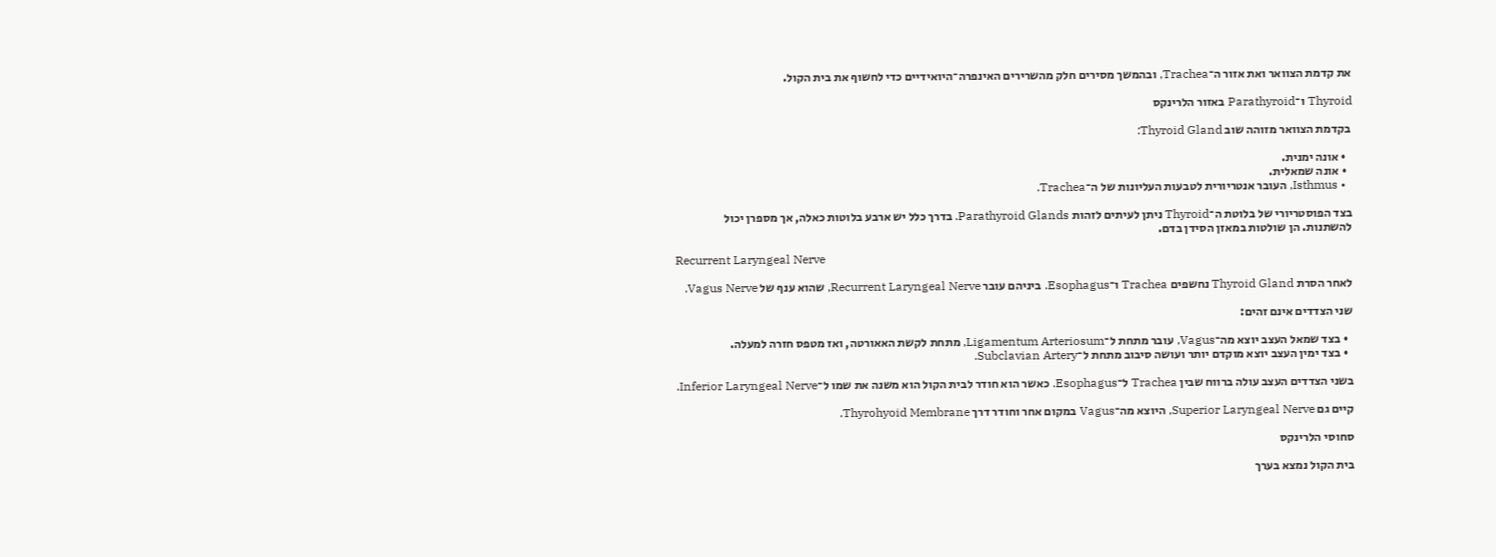את קדמת הצוואר ואת אזור ה־Trachea, ובהמשך מסירים חלק מהשרירים האינפרה־היואידיים כדי לחשוף את בית הקול.

Thyroid ו־Parathyroid באזור הלרינקס

בקדמת הצוואר מזוהה שוב Thyroid Gland:

  • אונה ימנית.
  • אונה שמאלית.
  • Isthmus, העובר אנטריורית לטבעות העליונות של ה־Trachea.

בצד הפוסטריורי של בלוטת ה־Thyroid ניתן לעיתים לזהות Parathyroid Glands. בדרך כלל יש ארבע בלוטות כאלה, אך מספרן יכול להשתנות. הן שולטות במאזן הסידן בדם.

Recurrent Laryngeal Nerve

לאחר הסרת Thyroid Gland נחשפים Trachea ו־Esophagus. ביניהם עובר Recurrent Laryngeal Nerve, שהוא ענף של Vagus Nerve.

שני הצדדים אינם זהים:

  • בצד שמאל העצב יוצא מה־Vagus, עובר מתחת ל־Ligamentum Arteriosum, מתחת לקשת האאורטה, ואז מטפס חזרה למעלה.
  • בצד ימין העצב יוצא מוקדם יותר ועושה סיבוב מתחת ל־Subclavian Artery.

בשני הצדדים העצב עולה ברווח שבין Trachea ל־Esophagus. כאשר הוא חודר לבית הקול הוא משנה את שמו ל־Inferior Laryngeal Nerve.

קיים גם Superior Laryngeal Nerve, היוצא מה־Vagus במקום אחר וחודר דרך Thyrohyoid Membrane.

סחוסי הלרינקס

בית הקול נמצא בערך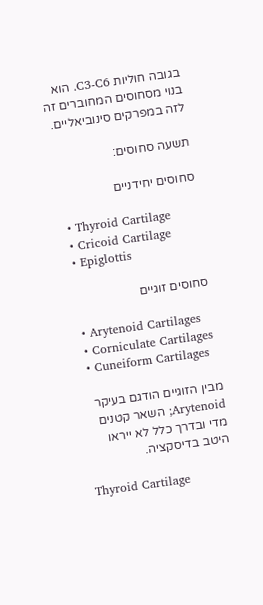בגובה חוליות C3-C6. הוא בנוי מסחוסים המחוברים זה לזה במפרקים סינוביאליים.

תשעה סחוסים:

סחוסים יחידניים

  • Thyroid Cartilage
  • Cricoid Cartilage
  • Epiglottis

סחוסים זוגיים

  • Arytenoid Cartilages
  • Corniculate Cartilages
  • Cuneiform Cartilages

מבין הזוגיים הודגם בעיקר Arytenoid; השאר קטנים מדי ובדרך כלל לא ייראו היטב בדיסקציה.

Thyroid Cartilage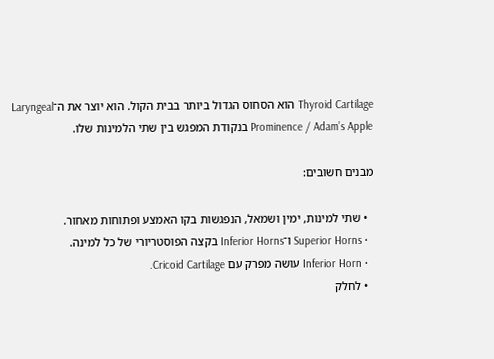Thyroid Cartilage הוא הסחוס הגדול ביותר בבית הקול. הוא יוצר את ה־Laryngeal Prominence / Adam’s Apple בנקודת המפגש בין שתי הלמינות שלו.

מבנים חשובים:

  • שתי למינות, ימין ושמאל, הנפגשות בקו האמצע ופתוחות מאחור.
  • Superior Horns ו־Inferior Horns בקצה הפוסטריורי של כל למינה.
  • Inferior Horn עושה מפרק עם Cricoid Cartilage.
  • לחלק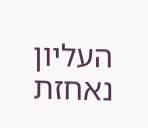העליון נאחזת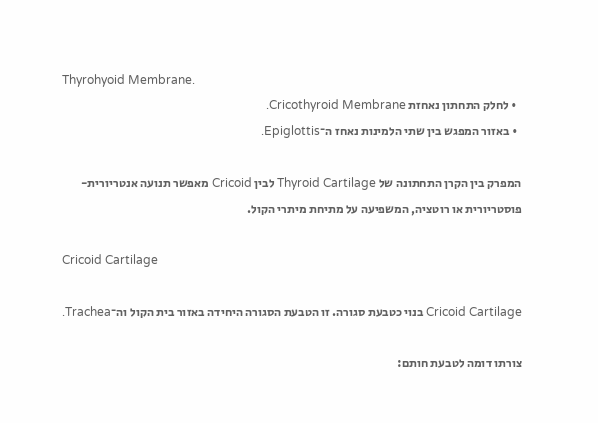Thyrohyoid Membrane.
  • לחלק התחתון נאחזת Cricothyroid Membrane.
  • באזור המפגש בין שתי הלמינות נאחז ה־Epiglottis.

המפרק בין הקרן התחתונה של Thyroid Cartilage לבין Cricoid מאפשר תנועה אנטריורית-פוסטריורית או רוטציה, המשפיעה על מתיחת מיתרי הקול.

Cricoid Cartilage

Cricoid Cartilage בנוי כטבעת סגורה. זו הטבעת הסגורה היחידה באזור בית הקול וה־Trachea.

צורתו דומה לטבעת חותם: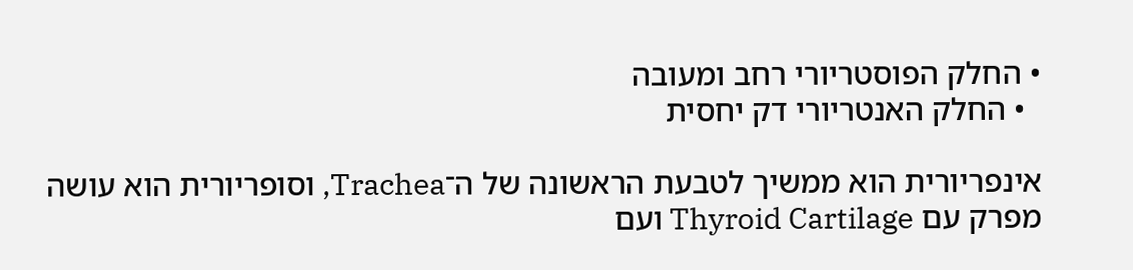• החלק הפוסטריורי רחב ומעובה
  • החלק האנטריורי דק יחסית

אינפריורית הוא ממשיך לטבעת הראשונה של ה־Trachea, וסופריורית הוא עושה מפרק עם Thyroid Cartilage ועם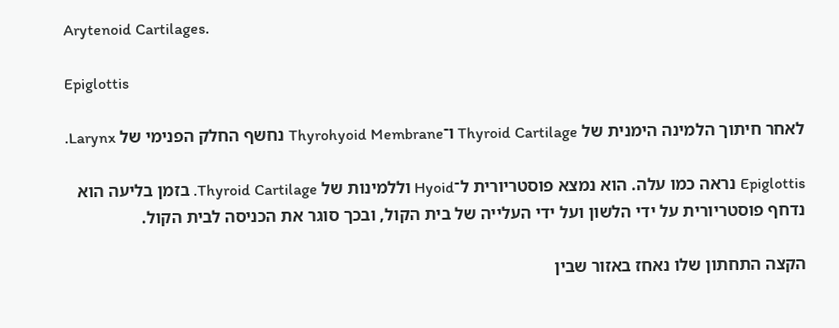Arytenoid Cartilages.

Epiglottis

לאחר חיתוך הלמינה הימנית של Thyroid Cartilage ו־Thyrohyoid Membrane נחשף החלק הפנימי של Larynx.

Epiglottis נראה כמו עלה. הוא נמצא פוסטריורית ל־Hyoid וללמינות של Thyroid Cartilage. בזמן בליעה הוא נדחף פוסטריורית על ידי הלשון ועל ידי העלייה של בית הקול, ובכך סוגר את הכניסה לבית הקול.

הקצה התחתון שלו נאחז באזור שבין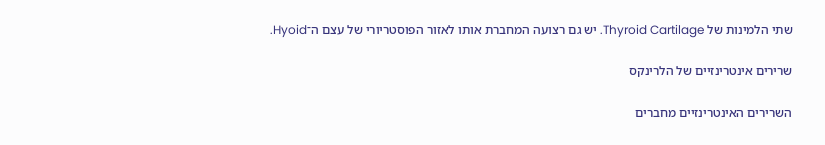שתי הלמינות של Thyroid Cartilage. יש גם רצועה המחברת אותו לאזור הפוסטריורי של עצם ה־Hyoid.

שרירים אינטרינזיים של הלרינקס

השרירים האינטרינזיים מחברים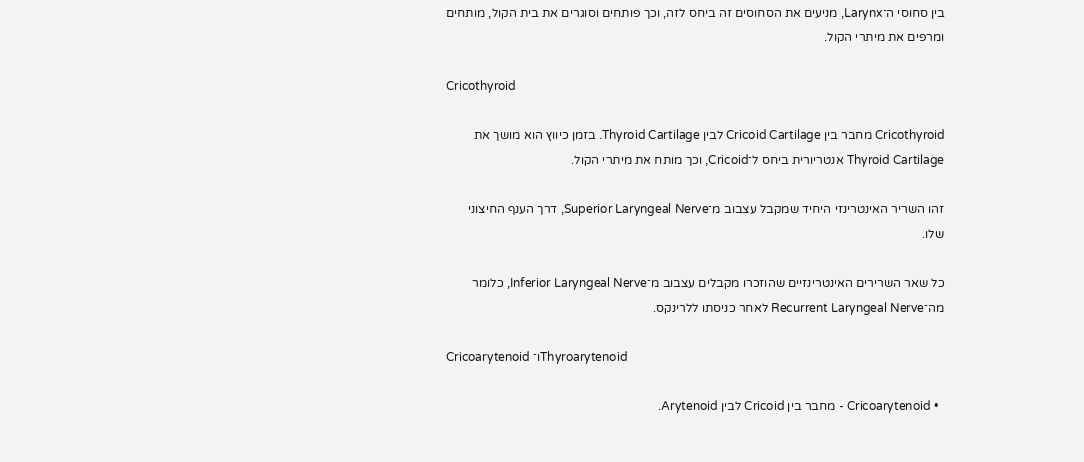בין סחוסי ה־Larynx, מניעים את הסחוסים זה ביחס לזה, וכך פותחים וסוגרים את בית הקול, מותחים ומרפים את מיתרי הקול.

Cricothyroid

Cricothyroid מחבר בין Cricoid Cartilage לבין Thyroid Cartilage. בזמן כיווץ הוא מושך את Thyroid Cartilage אנטריורית ביחס ל־Cricoid, וכך מותח את מיתרי הקול.

זהו השריר האינטרינזי היחיד שמקבל עצבוב מ־Superior Laryngeal Nerve, דרך הענף החיצוני שלו.

כל שאר השרירים האינטרינזיים שהוזכרו מקבלים עצבוב מ־Inferior Laryngeal Nerve, כלומר מה־Recurrent Laryngeal Nerve לאחר כניסתו ללרינקס.

Cricoarytenoid ו־Thyroarytenoid

  • Cricoarytenoid - מחבר בין Cricoid לבין Arytenoid.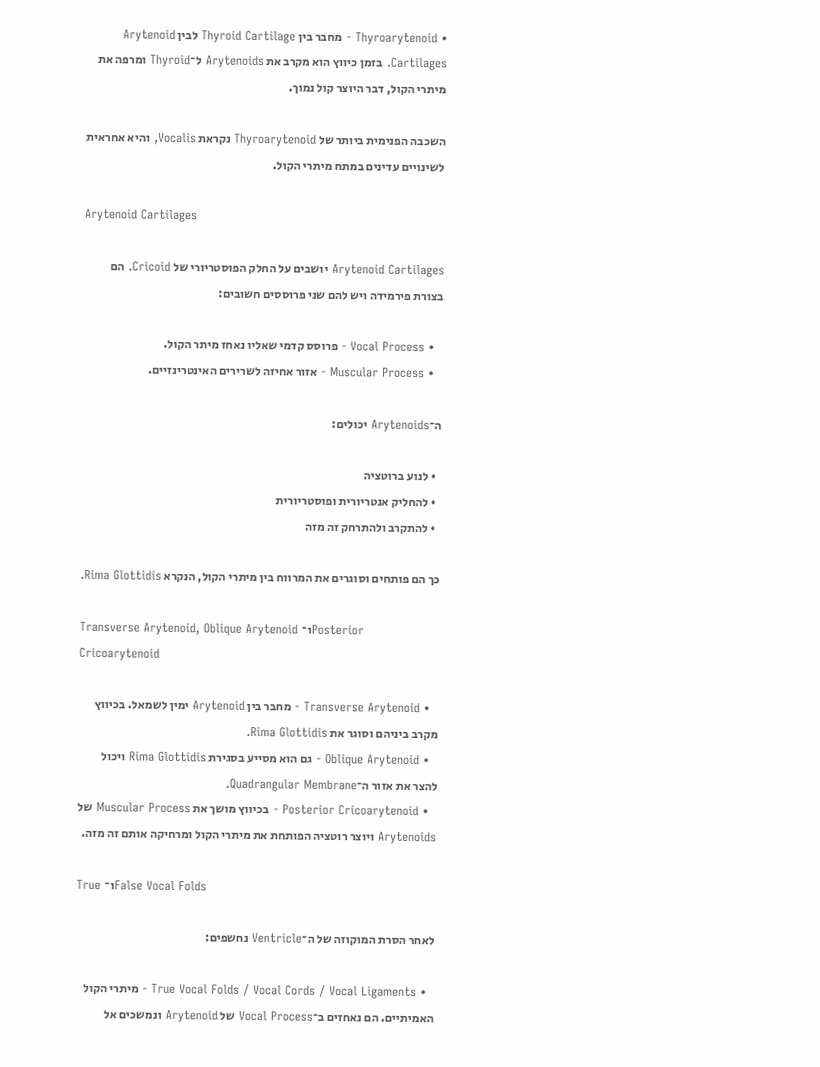• Thyroarytenoid - מחבר בין Thyroid Cartilage לבין Arytenoid Cartilages. בזמן כיווץ הוא מקרב את Arytenoids ל־Thyroid ומרפה את מיתרי הקול, דבר היוצר קול נמוך.

השכבה הפנימית ביותר של Thyroarytenoid נקראת Vocalis, והיא אחראית לשינויים עדינים במתח מיתרי הקול.

Arytenoid Cartilages

Arytenoid Cartilages יושבים על החלק הפוסטריורי של Cricoid. הם בצורת פירמידה ויש להם שני פרוססים חשובים:

  • Vocal Process - פרוסס קדמי שאליו נאחז מיתר הקול.
  • Muscular Process - אזור אחיזה לשרירים האינטרינזיים.

ה־Arytenoids יכולים:

  • לנוע ברוטציה
  • להחליק אנטריורית ופוסטריורית
  • להתקרב ולהתרחק זה מזה

כך הם פותחים וסוגרים את המרווח בין מיתרי הקול, הנקרא Rima Glottidis.

Transverse Arytenoid, Oblique Arytenoid ו־Posterior Cricoarytenoid

  • Transverse Arytenoid - מחבר בין Arytenoid ימין לשמאל. בכיווץ מקרב ביניהם וסוגר את Rima Glottidis.
  • Oblique Arytenoid - גם הוא מסייע בסגירת Rima Glottidis ויכול להצר את אזור ה־Quadrangular Membrane.
  • Posterior Cricoarytenoid - בכיווץ מושך את Muscular Process של Arytenoids ויוצר רוטציה הפותחת את מיתרי הקול ומרחיקה אותם זה מזה.

True ו־False Vocal Folds

לאחר הסרת המוקוזה של ה־Ventricle נחשפים:

  • True Vocal Folds / Vocal Cords / Vocal Ligaments - מיתרי הקול האמיתיים. הם נאחזים ב־Vocal Process של Arytenoid ונמשכים אל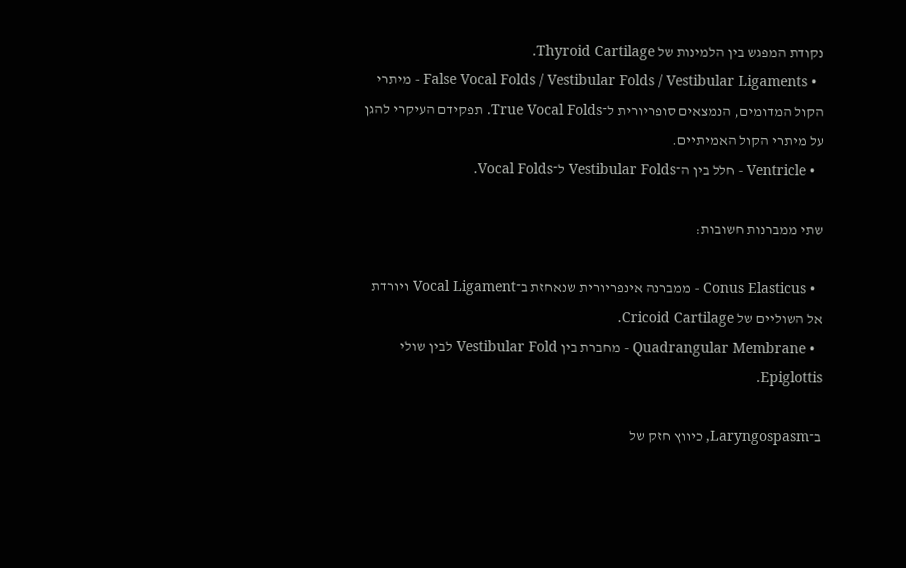נקודת המפגש בין הלמינות של Thyroid Cartilage.
  • False Vocal Folds / Vestibular Folds / Vestibular Ligaments - מיתרי הקול המדומים, הנמצאים סופריורית ל־True Vocal Folds. תפקידם העיקרי להגן על מיתרי הקול האמיתיים.
  • Ventricle - חלל בין ה־Vestibular Folds ל־Vocal Folds.

שתי ממברנות חשובות:

  • Conus Elasticus - ממברנה אינפריורית שנאחזת ב־Vocal Ligament ויורדת אל השוליים של Cricoid Cartilage.
  • Quadrangular Membrane - מחברת בין Vestibular Fold לבין שולי Epiglottis.

ב־Laryngospasm, כיווץ חזק של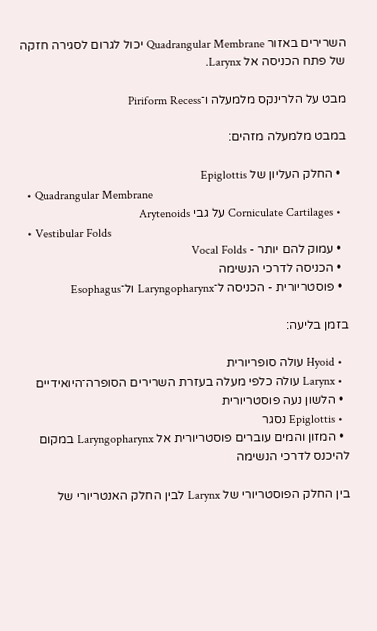השרירים באזור Quadrangular Membrane יכול לגרום לסגירה חזקה של פתח הכניסה אל Larynx.

מבט על הלרינקס מלמעלה ו־Piriform Recess

במבט מלמעלה מזהים:

  • החלק העליון של Epiglottis
  • Quadrangular Membrane
  • Corniculate Cartilages על גבי Arytenoids
  • Vestibular Folds
  • עמוק להם יותר - Vocal Folds
  • הכניסה לדרכי הנשימה
  • פוסטריורית - הכניסה ל־Laryngopharynx ול־Esophagus

בזמן בליעה:

  • Hyoid עולה סופריורית
  • Larynx עולה כלפי מעלה בעזרת השרירים הסופרה־היואידיים
  • הלשון נעה פוסטריורית
  • Epiglottis נסגר
  • המזון והמים עוברים פוסטריורית אל Laryngopharynx במקום להיכנס לדרכי הנשימה

בין החלק הפוסטריורי של Larynx לבין החלק האנטריורי של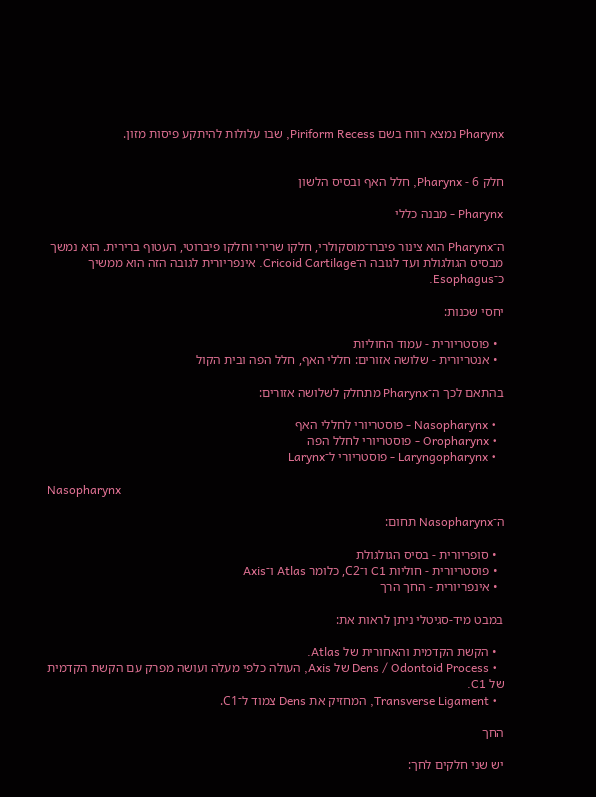Pharynx נמצא רווח בשם Piriform Recess, שבו עלולות להיתקע פיסות מזון.


חלק 6 - Pharynx, חלל האף ובסיס הלשון

Pharynx - מבנה כללי

ה־Pharynx הוא צינור פיברו־מוסקולרי, חלקו שרירי וחלקו פיברוטי, העטוף ברירית. הוא נמשך מבסיס הגולגולת ועד לגובה ה־Cricoid Cartilage. אינפריורית לגובה הזה הוא ממשיך כ־Esophagus.

יחסי שכנות:

  • פוסטריורית - עמוד החוליות
  • אנטריורית - שלושה אזורים: חללי האף, חלל הפה ובית הקול

בהתאם לכך ה־Pharynx מתחלק לשלושה אזורים:

  • Nasopharynx - פוסטריורי לחללי האף
  • Oropharynx - פוסטריורי לחלל הפה
  • Laryngopharynx - פוסטריורי ל־Larynx

Nasopharynx

ה־Nasopharynx תחום:

  • סופריורית - בסיס הגולגולת
  • פוסטריורית - חוליות C1 ו־C2, כלומר Atlas ו־Axis
  • אינפריורית - החך הרך

במבט מיד-סגיטלי ניתן לראות את:

  • הקשת הקדמית והאחורית של Atlas.
  • Dens / Odontoid Process של Axis, העולה כלפי מעלה ועושה מפרק עם הקשת הקדמית של C1.
  • Transverse Ligament, המחזיק את Dens צמוד ל־C1.

החך

יש שני חלקים לחך: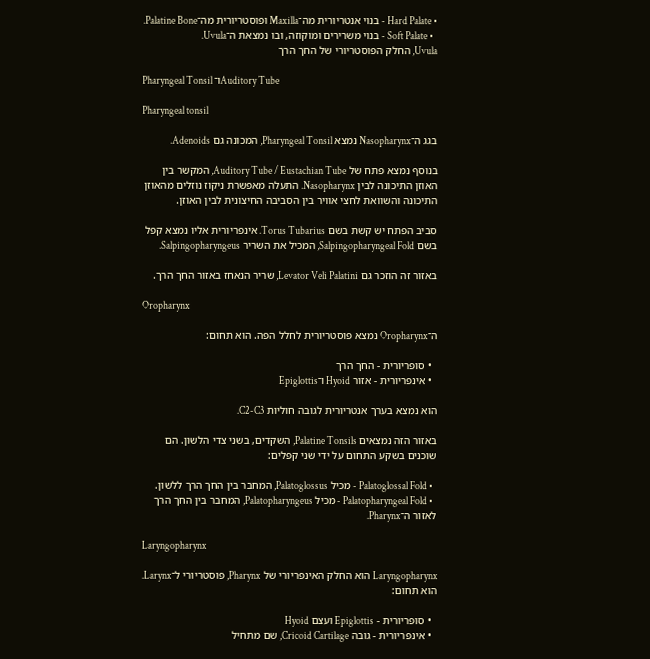• Hard Palate - בנוי אנטריורית מה־Maxilla ופוסטריורית מה־Palatine Bone.
  • Soft Palate - בנוי משרירים ומוקוזה, ובו נמצאת ה־Uvula.
Uvula, החלק הפוסטריורי של החך הרך

Pharyngeal Tonsil ו־Auditory Tube

Pharyngeal tonsil

בגג ה־Nasopharynx נמצא Pharyngeal Tonsil, המכונה גם Adenoids.

בנוסף נמצא פתח של Auditory Tube / Eustachian Tube, המקשר בין האוזן התיכונה לבין Nasopharynx. התעלה מאפשרת ניקוז נוזלים מהאוזן התיכונה והשוואת לחצי אוויר בין הסביבה החיצונית לבין האוזן.

סביב הפתח יש קשת בשם Torus Tubarius. אינפריורית אליו נמצא קפל בשם Salpingopharyngeal Fold, המכיל את השריר Salpingopharyngeus.

באזור זה הוזכר גם Levator Veli Palatini, שריר הנאחז באזור החך הרך.

Oropharynx

ה־Oropharynx נמצא פוסטריורית לחלל הפה. הוא תחום:

  • סופריורית - החך הרך
  • אינפריורית - אזור Hyoid ו־Epiglottis

הוא נמצא בערך אנטריורית לגובה חוליות C2-C3.

באזור הזה נמצאים Palatine Tonsils, השקדים, בשני צדי הלשון. הם שוכנים בשקע התחום על ידי שני קפלים:

  • Palatoglossal Fold - מכיל Palatoglossus, המחבר בין החך הרך ללשון.
  • Palatopharyngeal Fold - מכיל Palatopharyngeus, המחבר בין החך הרך לאזור ה־Pharynx.

Laryngopharynx

Laryngopharynx הוא החלק האינפריורי של Pharynx, פוסטריורי ל־Larynx. הוא תחום:

  • סופריורית - Epiglottis ועצם Hyoid
  • אינפריורית - גובה Cricoid Cartilage, שם מתחיל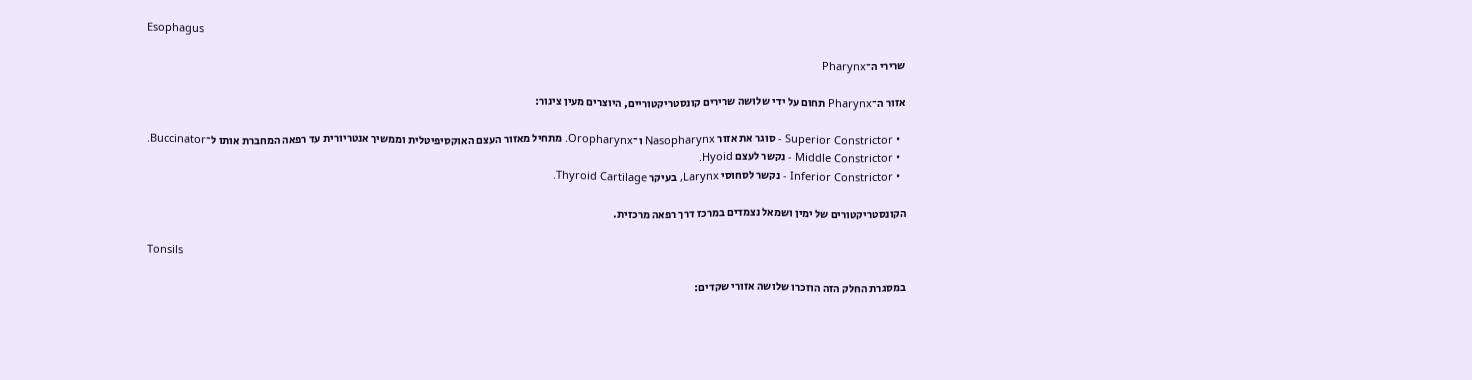Esophagus

שרירי ה־Pharynx

אזור ה־Pharynx תחום על ידי שלושה שרירים קונסטריקטוריים, היוצרים מעין צינור:

  • Superior Constrictor - סוגר את אזור Nasopharynx ו־Oropharynx. מתחיל מאזור העצם האוקסיפיטלית וממשיך אנטריורית עד רפאה המחברת אותו ל־Buccinator.
  • Middle Constrictor - נקשר לעצם Hyoid.
  • Inferior Constrictor - נקשר לסחוסי Larynx, בעיקר Thyroid Cartilage.

הקונסטריקטורים של ימין ושמאל נצמדים במרכז דרך רפאה מרכזית.

Tonsils

במסגרת החלק הזה הוזכרו שלושה אזורי שקדים: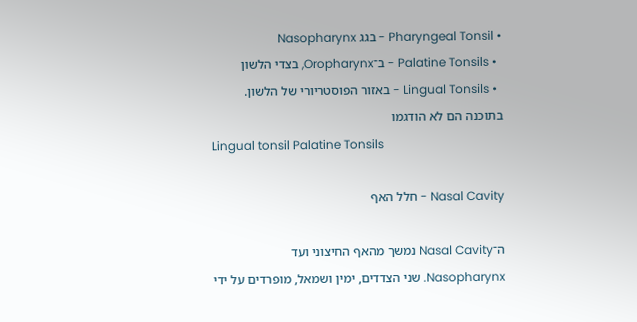• Pharyngeal Tonsil - בגג Nasopharynx
  • Palatine Tonsils - ב־Oropharynx, בצדי הלשון
  • Lingual Tonsils - באזור הפוסטריורי של הלשון. בתוכנה הם לא הודגמו
Lingual tonsil Palatine Tonsils

Nasal Cavity - חלל האף

ה־Nasal Cavity נמשך מהאף החיצוני ועד Nasopharynx. שני הצדדים, ימין ושמאל, מופרדים על ידי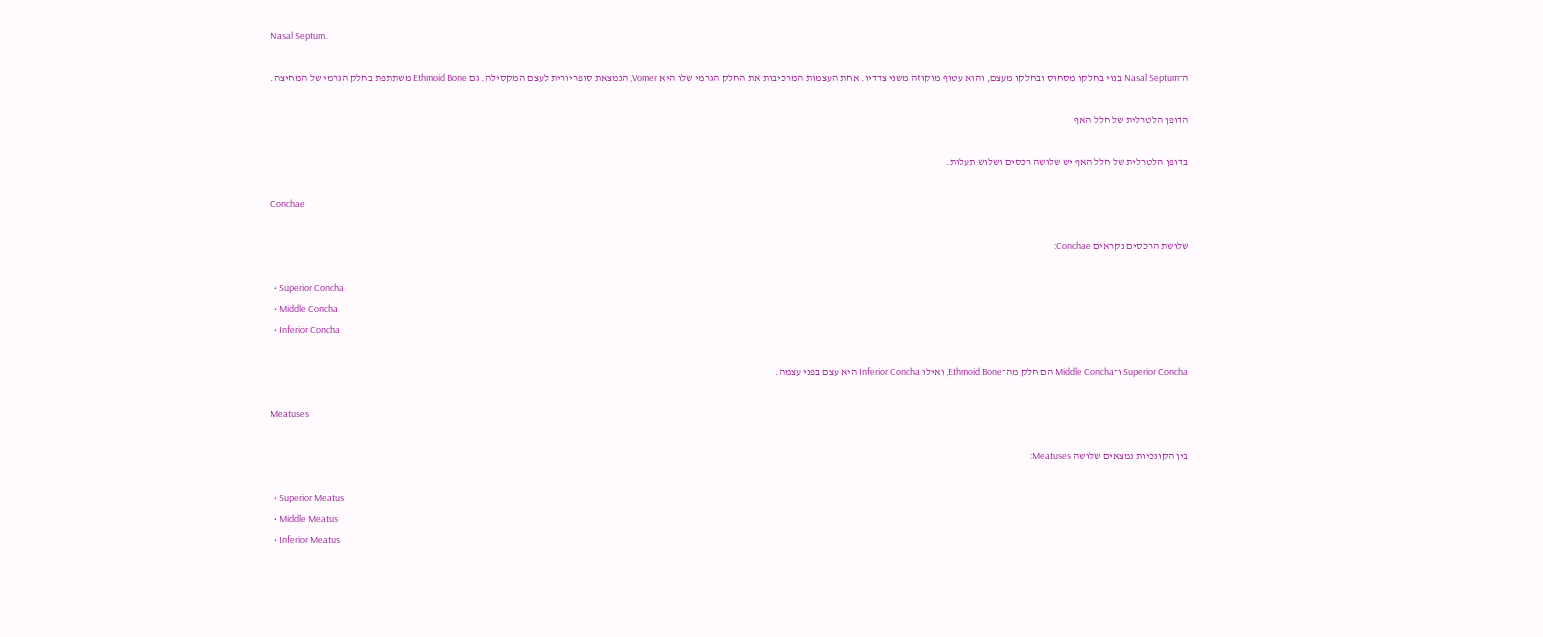Nasal Septum.

ה־Nasal Septum בנוי בחלקו מסחוס ובחלקו מעצם, והוא עטוף מוקוזה משני צדדיו. אחת העצמות המרכיבות את החלק הגרמי שלו היא Vomer, הנמצאת סופריורית לעצם המקסילה. גם Ethmoid Bone משתתפת בחלק הגרמי של המחיצה.

הדופן הלטרלית של חלל האף

בדופן הלטרלית של חלל האף יש שלושה רכסים ושלוש תעלות.

Conchae

שלושת הרכסים נקראים Conchae:

  • Superior Concha
  • Middle Concha
  • Inferior Concha

Superior Concha ו־Middle Concha הם חלק מה־Ethmoid Bone, ואילו Inferior Concha היא עצם בפני עצמה.

Meatuses

בין הקונכיות נמצאים שלושה Meatuses:

  • Superior Meatus
  • Middle Meatus
  • Inferior Meatus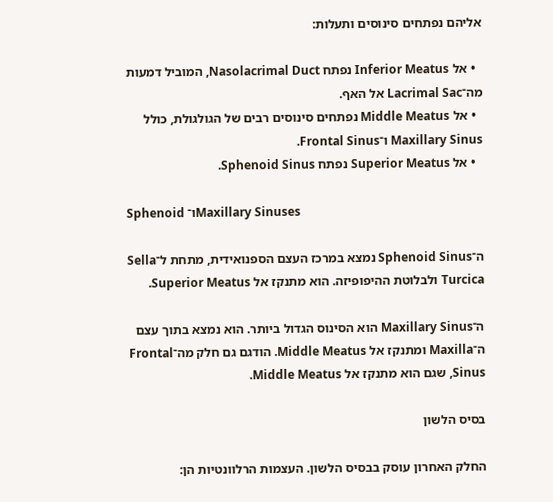אליהם נפתחים סינוסים ותעלות:

  • אל Inferior Meatus נפתח Nasolacrimal Duct, המוביל דמעות מה־Lacrimal Sac אל האף.
  • אל Middle Meatus נפתחים סינוסים רבים של הגולגולת, כולל Maxillary Sinus ו־Frontal Sinus.
  • אל Superior Meatus נפתח Sphenoid Sinus.

Sphenoid ו־Maxillary Sinuses

ה־Sphenoid Sinus נמצא במרכז העצם הספנואידית, מתחת ל־Sella Turcica ולבלוטת ההיפופיזה. הוא מתנקז אל Superior Meatus.

ה־Maxillary Sinus הוא הסינוס הגדול ביותר. הוא נמצא בתוך עצם ה־Maxilla ומתנקז אל Middle Meatus. הודגם גם חלק מה־Frontal Sinus, שגם הוא מתנקז אל Middle Meatus.

בסיס הלשון

החלק האחרון עוסק בבסיס הלשון. העצמות הרלוונטיות הן: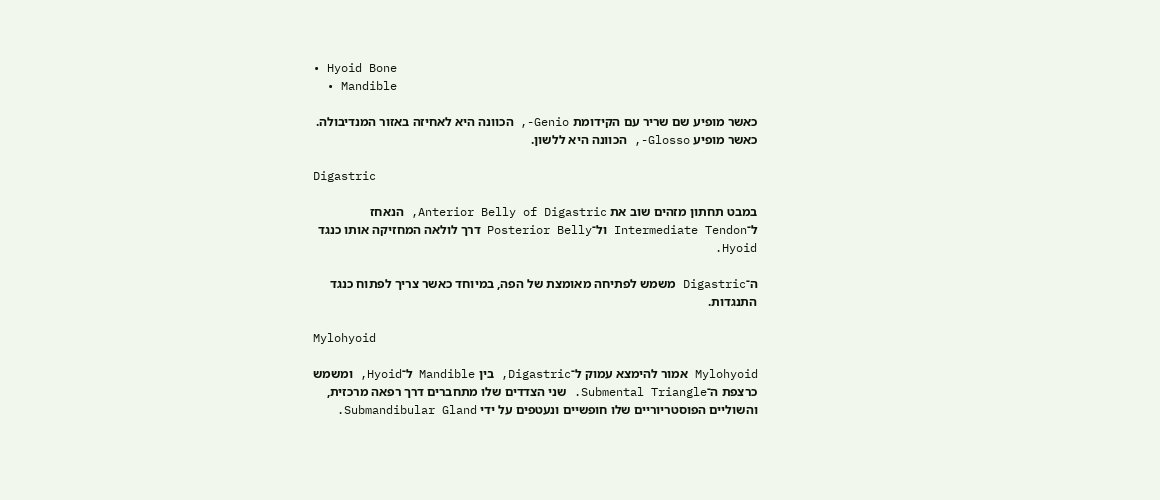• Hyoid Bone
  • Mandible

כאשר מופיע שם שריר עם הקידומת Genio-, הכוונה היא לאחיזה באזור המנדיבולה. כאשר מופיע Glosso-, הכוונה היא ללשון.

Digastric

במבט תחתון מזהים שוב את Anterior Belly of Digastric, הנאחז ל־Intermediate Tendon ול־Posterior Belly דרך לולאה המחזיקה אותו כנגד Hyoid.

ה־Digastric משמש לפתיחה מאומצת של הפה, במיוחד כאשר צריך לפתוח כנגד התנגדות.

Mylohyoid

Mylohyoid אמור להימצא עמוק ל־Digastric, בין Mandible ל־Hyoid, ומשמש כרצפת ה־Submental Triangle. שני הצדדים שלו מתחברים דרך רפאה מרכזית, והשוליים הפוסטריוריים שלו חופשיים ונעטפים על ידי Submandibular Gland.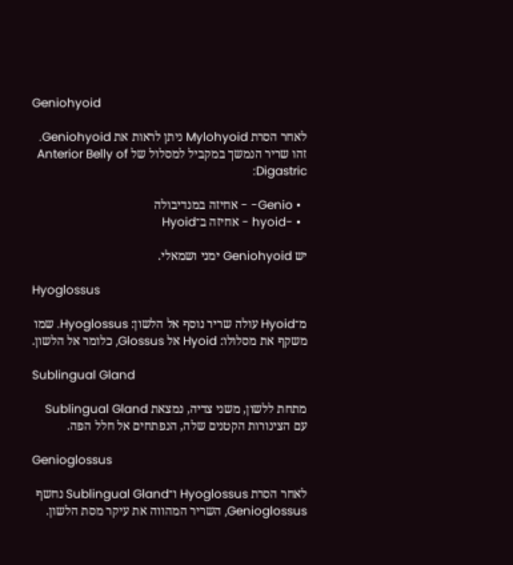Geniohyoid

לאחר הסרת Mylohyoid ניתן לראות את Geniohyoid. זהו שריר הנמשך במקביל למסלול של Anterior Belly of Digastric:

  • Genio- - אחיזה במנדיבולה
  • -hyoid - אחיזה ב־Hyoid

יש Geniohyoid ימני ושמאלי.

Hyoglossus

מ־Hyoid עולה שריר נוסף אל הלשון: Hyoglossus. שמו משקף את מסלולו: Hyoid אל Glossus, כלומר אל הלשון.

Sublingual Gland

מתחת ללשון, משני צדיה, נמצאת Sublingual Gland עם הצינורות הקטנים שלה, הנפתחים אל חלל הפה.

Genioglossus

לאחר הסרת Hyoglossus ו־Sublingual Gland נחשף Genioglossus, השריר המהווה את עיקר מסת הלשון.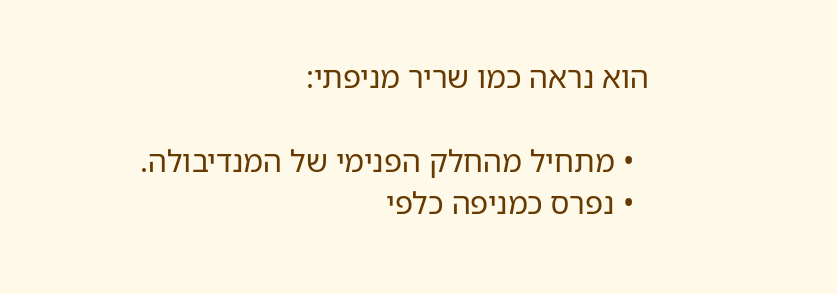הוא נראה כמו שריר מניפתי:

  • מתחיל מהחלק הפנימי של המנדיבולה.
  • נפרס כמניפה כלפי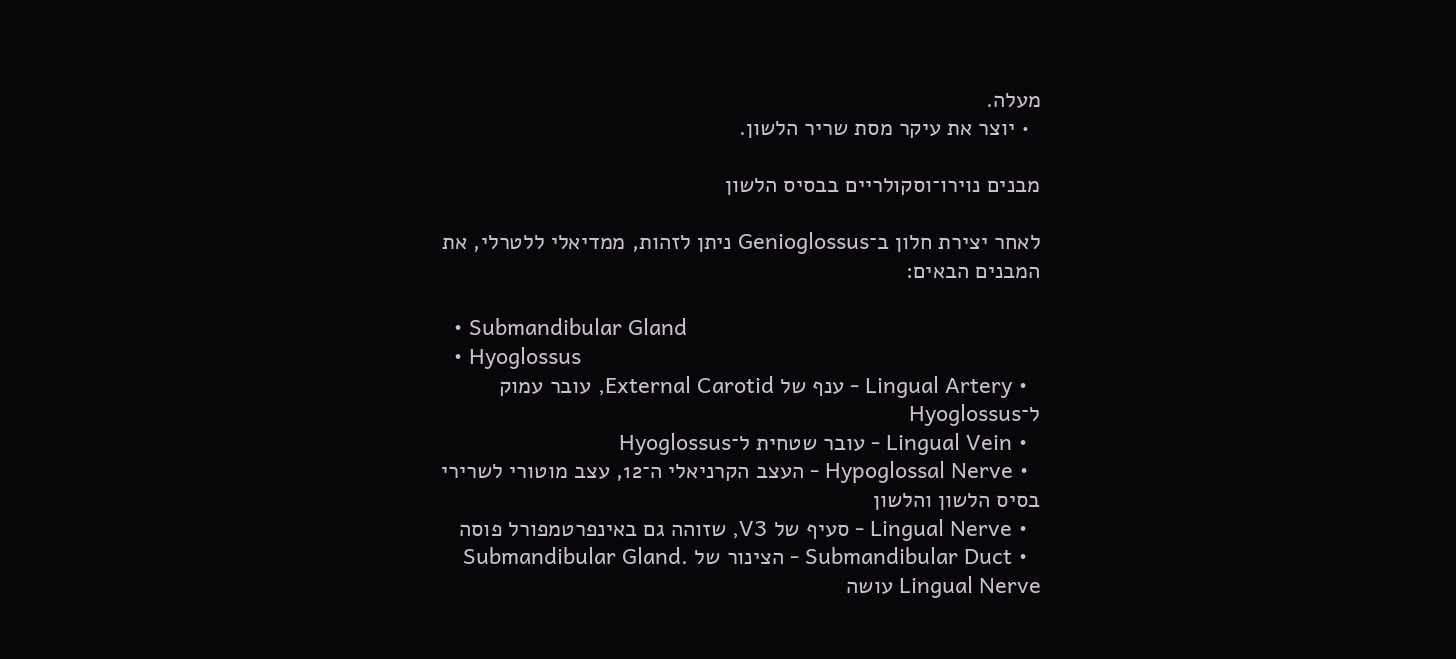מעלה.
  • יוצר את עיקר מסת שריר הלשון.

מבנים נוירו־וסקולריים בבסיס הלשון

לאחר יצירת חלון ב־Genioglossus ניתן לזהות, ממדיאלי ללטרלי, את המבנים הבאים:

  • Submandibular Gland
  • Hyoglossus
  • Lingual Artery - ענף של External Carotid, עובר עמוק ל־Hyoglossus
  • Lingual Vein - עובר שטחית ל־Hyoglossus
  • Hypoglossal Nerve - העצב הקרניאלי ה־12, עצב מוטורי לשרירי בסיס הלשון והלשון
  • Lingual Nerve - סעיף של V3, שזוהה גם באינפרטמפורל פוסה
  • Submandibular Duct - הצינור של Submandibular Gland. Lingual Nerve עושה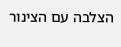הצלבה עם הצינור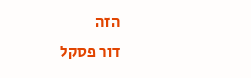הזה
דור פסקל